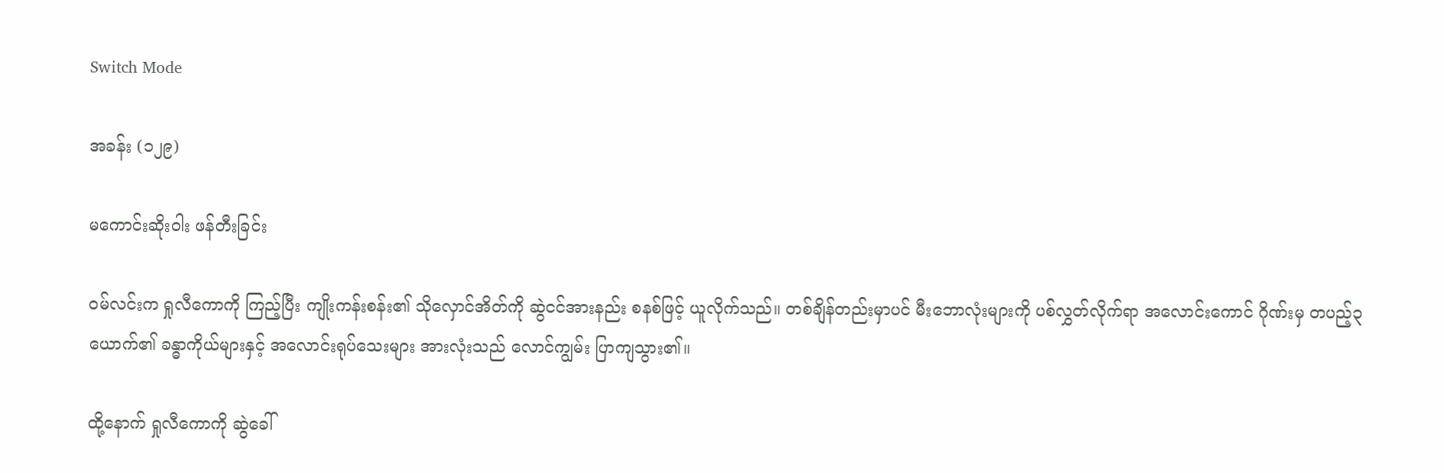Switch Mode

အခန်း (၁၂၉)

မကောင်းဆိုးဝါး ဖန်တီးခြင်း

ဝမ်လင်းက ရှုလီကောကို ကြည့်ပြီး ကျိုးကန်းစန်း၏ သိုလှောင်အိတ်ကို ဆွဲငင်အားနည်း စနစ်ဖြင့် ယူလိုက်သည်။ တစ်ချိန်တည်းမှာပင် မီးဘောလုံးများကို ပစ်လွှတ်လိုက်ရာ အလောင်းကောင် ဂိုဏ်းမှ တပည့်၃ယောက်၏ ခန္ဓာကိုယ်များနှင့် အလောင်းရုပ်သေးများ အားလုံးသည် လောင်ကျွမ်း ပြာကျသွား၏။

ထို့နောက် ရှုလီကောကို ဆွဲခေါ်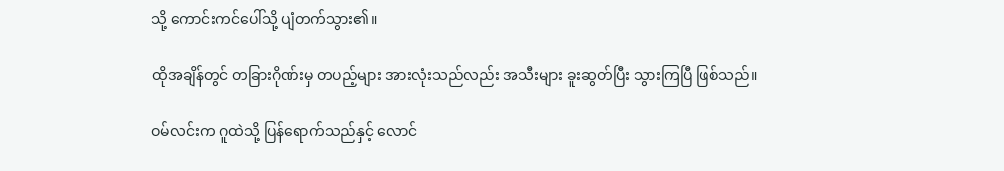သို့ ကောင်းကင်ပေါ်သို့ ပျံတက်သွား၏။

ထိုအချိန်တွင် တခြားဂိုဏ်းမှ တပည့်များ အားလုံးသည်လည်း အသီးများ ခူးဆွတ်ပြီး သွားကြပြီ ဖြစ်သည်။

ဝမ်လင်းက ဂူထဲသို့ ပြန်ရောက်သည်နှင့် လောင်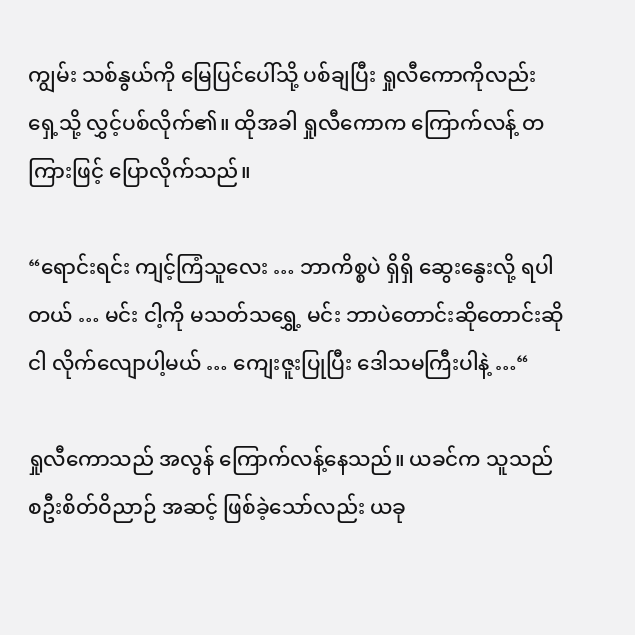ကျွမ်း သစ်နွယ်ကို မြေပြင်ပေါ်သို့ ပစ်ချပြီး ရှုလီကောကိုလည်း ရှေ့သို့ လွှင့်ပစ်လိုက်၏။ ထိုအခါ ရှုလီကောက ကြောက်လန့် တကြားဖြင့် ပြောလိုက်သည်။

“ရောင်းရင်း ကျင့်ကြံသူလေး … ဘာကိစ္စပဲ ရှိရှိ ဆွေးနွေးလို့ ရပါတယ် … မင်း ငါ့ကို မသတ်သရွှေ့ မင်း ဘာပဲတောင်းဆိုတောင်းဆို ငါ လိုက်လျောပါ့မယ် … ကျေးဇူးပြုပြီး ဒေါသမကြီးပါနဲ့ …“

ရှုလီကောသည် အလွန် ကြောက်လန့်နေသည်။ ယခင်က သူသည် စဦးစိတ်ဝိညာဉ် အဆင့် ဖြစ်ခဲ့သော်လည်း ယခု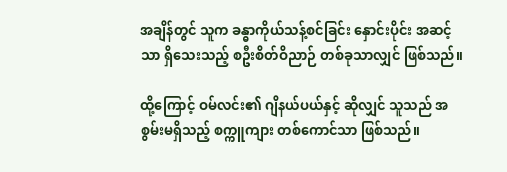အချိန်တွင် သူက ခန္ဓာကိုယ်သန့်စင်ခြင်း နှောင်းပိုင်း အဆင့်သာ ရှိသေးသည့် စဦးစိတ်ဝိညာဉ် တစ်ခုသာလျှင် ဖြစ်သည်။

ထို့ကြောင့် ဝမ်လင်း၏ ဂျိနယ်ပယ်နှင့် ဆိုလျှင် သူသည် အစွမ်းမရှိသည့် စက္ကူကျား တစ်ကောင်သာ ဖြစ်သည်။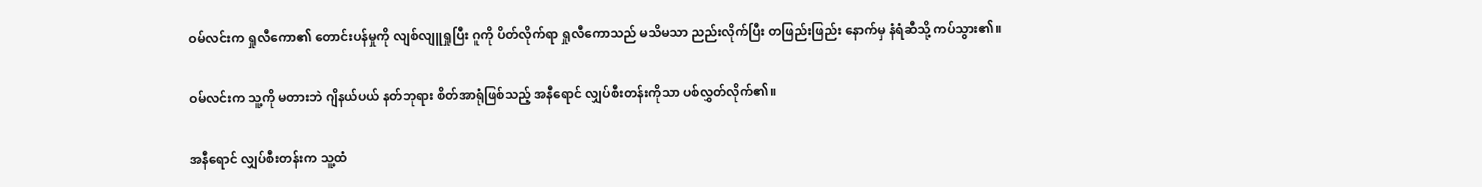ဝမ်လင်းက ရှုလီကော၏ တောင်းပန်မှုကို လျစ်လျူရှုပြီး ဂူကို ပိတ်လိုက်ရာ ရှုလီကောသည် မသိမသာ ညည်းလိုက်ပြီး တဖြည်းဖြည်း နောက်မှ နံရံဆီသို့ ကပ်သွား၏။

ဝမ်လင်းက သူ့ကို မတားဘဲ ဂျိနယ်ပယ် နတ်ဘုရား စိတ်အာရုံဖြစ်သည့် အနီရောင် လျှပ်စီးတန်းကိုသာ ပစ်လွှတ်လိုက်၏။

အနီရောင် လျှပ်စီးတန်းက သူ့ထံ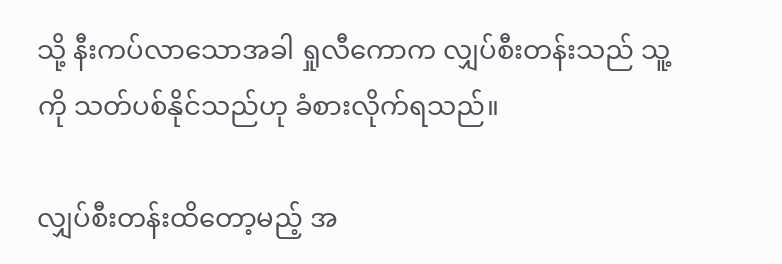သို့ နီးကပ်လာသောအခါ ရှုလီကောက လျှပ်စီးတန်းသည် သူ့ကို သတ်ပစ်နိုင်သည်ဟု ခံစားလိုက်ရသည်။

လျှပ်စီးတန်းထိတော့မည့် အ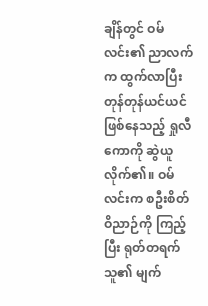ချိန်တွင် ဝမ်လင်း၏ ညာလက်က ထွက်လာပြီး တုန်တုန်ယင်ယင် ဖြစ်နေသည့် ရှုလီကောကို ဆွဲယူလိုက်၏။ ဝမ်လင်းက စဦးစိတ်ဝိညာဉ်ကို ကြည့်ပြီး ရုတ်တရက် သူ၏ မျက်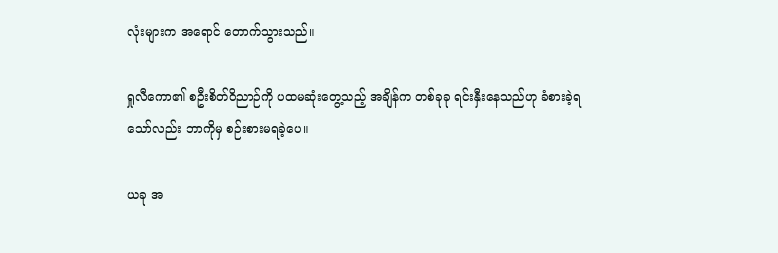လုံးများက အရောင် တောက်သွားသည်။

ရှုလီကော၏ စဦးစိတ်ဝိညာဉ်ကို ပထမဆုံးတွေ့သည့် အချိန်က တစ်ခုခု ရင်းနှီးနေသည်ဟု ခံစားခဲ့ရသော်လည်း ဘာကိုမှ စဉ်းစားမရခဲ့ပေ။

ယခု အ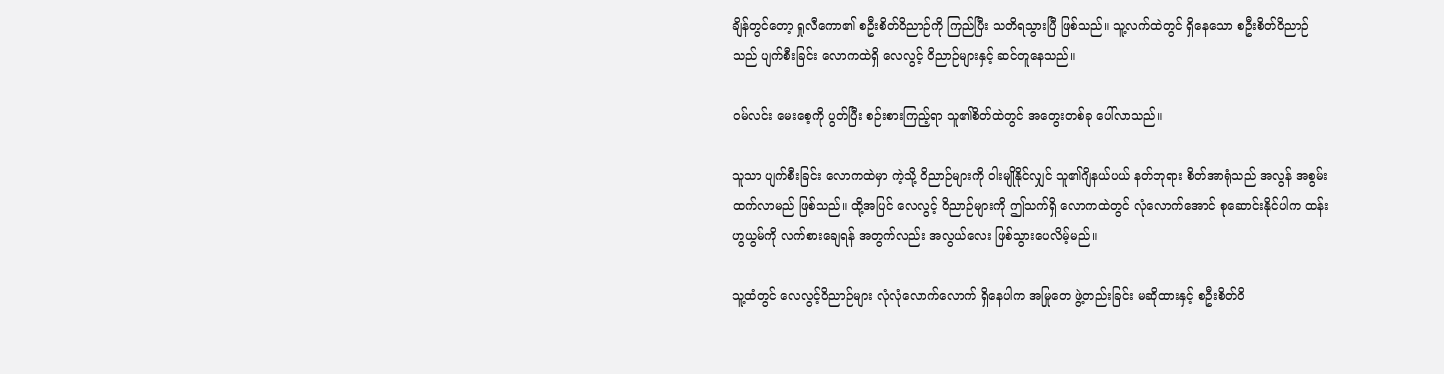ချိန်တွင်တော့ ရှုလီကော၏ စဦးစိတ်ဝိညာဉ်ကို ကြည်ပြီး သတိရသွားပြီ ဖြစ်သည်။ သူ့လက်ထဲတွင် ရှိနေသော စဦးစိတ်ဝိညာဉ်သည် ပျက်စီးခြင်း လောကထဲရှိ လေလွင့် ဝိညာဉ်များနှင့် ဆင်တူနေသည်။

ဝမ်လင်း မေးစေ့ကို ပွတ်ပြီး စဉ်းစားကြည့်ရာ သူ၏စိတ်ထဲတွင် အတွေးတစ်ခု ပေါ်လာသည်။

သူသာ ပျက်စီးခြင်း လောကထဲမှာ ကဲ့သို့ ဝိညာဉ်များကို ဝါးမျိုနိုင်လျှင် သူ၏ဂျိနယ်ပယ် နတ်ဘုရား စိတ်အာရုံသည် အလွန် အစွမ်းထက်လာမည် ဖြစ်သည်။ ထို့အပြင် လေလွင့် ဝိညာဉ်များကို ဤသက်ရှိ လောကထဲတွင် လုံလောက်အောင် စုဆောင်းနိုင်ပါက ထန်းဟွယွမ်ကို လက်စားချေရန် အတွက်လည်း အလွယ်လေး ဖြစ်သွားပေလိမ့်မည်။

သူ့ထံတွင် လေလွင့်ဝိညာဉ်များ လုံလုံလောက်လောက် ရှိနေပါက အမြုတေ ဖွဲ့တည်းခြင်း မဆိုထားနှင့် စဦးစိတ်ဝိ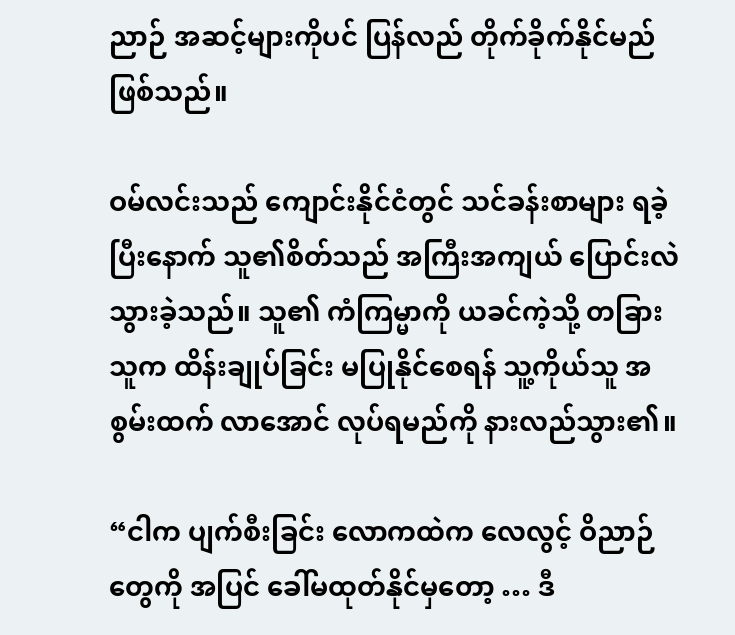ညာဉ် အဆင့်များကိုပင် ပြန်လည် တိုက်ခိုက်နိုင်မည် ဖြစ်သည်။

ဝမ်လင်းသည် ကျောင်းနိုင်ငံတွင် သင်ခန်းစာများ ရခဲ့ပြီးနောက် သူ၏စိတ်သည် အကြီးအကျယ် ပြောင်းလဲ သွားခဲ့သည်။ သူ၏ ကံကြမ္မာကို ယခင်ကဲ့သို့ တခြားသူက ထိန်းချုပ်ခြင်း မပြုနိုင်စေရန် သူ့ကိုယ်သူ အစွမ်းထက် လာအောင် လုပ်ရမည်ကို နားလည်သွား၏။

“ငါက ပျက်စီးခြင်း လောကထဲက လေလွင့် ဝိညာဉ်တွေကို အပြင် ခေါ်မထုတ်နိုင်မှတော့ … ဒီ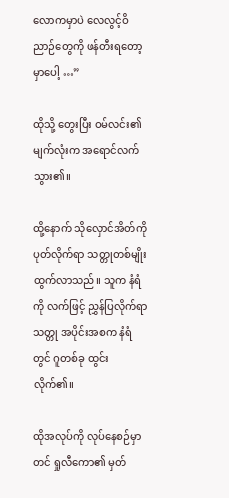လောကမှာပဲ လေလွင့်ဝိညာဉ်တွေကို ဖန်တီးရတော့မှာပေါ့ …”

ထိုသို့ တွေးပြီး ဝမ်လင်း၏ မျက်လုံးက အရောင်လက်သွား၏။

ထို့နောက် သိုလှောင်အိတ်ကို ပုတ်လိုက်ရာ သတ္တုတစ်မျိုး ထွက်လာသည်။ သူက နံရံကို လက်ဖြင့် ညွှန်ပြလိုက်ရာ သတ္တု အပိုင်းအစက နံရံတွင် ဂူတစ်ခု ထွင်းလိုက်၏။

ထိုအလုပ်ကို လုပ်နေစဉ်မှာတင် ရှုလီကော၏ မှတ်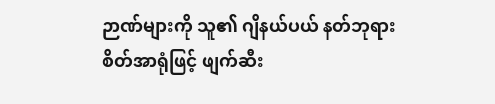ဉာဏ်များကို သူ၏ ဂျိနယ်ပယ် နတ်ဘုရား စိတ်အာရုံဖြင့် ဖျက်ဆီး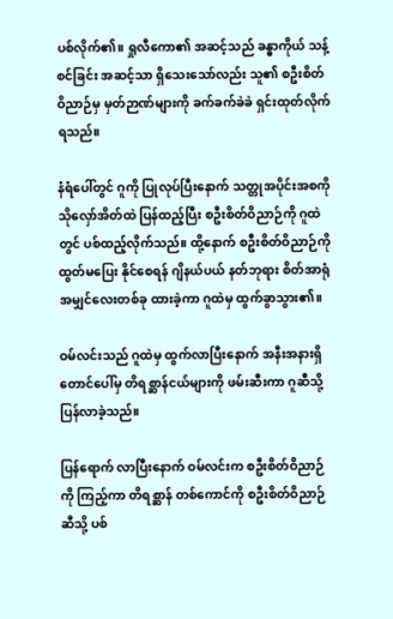ပစ်လိုက်၏။ ရှုလီကော၏ အဆင့်သည် ခန္ဓာကိုယ် သန့်စင်ခြင်း အဆင့်သာ ရှိသေးသော်လည်း သူ၏ စဦးစိတ်ဝိညာဉ်မှ မှတ်ဉာဏ်များကို ခက်ခက်ခဲခဲ ရှင်းထုတ်လိုက်ရသည်။

နံရံပေါ်တွင် ဂူကို ပြုလုပ်ပြီးနောက် သတ္တုအပိုင်းအစကို သိုလှော်အိတ်ထဲ ပြန်ထည့်ပြီး စဦးစိတ်ဝိညာဉ်ကို ဂူထဲတွင် ပစ်ထည့်လိုက်သည်။ ထို့နောက် စဦးစိတ်ဝိညာဉ်ကို ထွတ်မပြေး နိုင်စေရန် ဂျိနယ်ပယ် နတ်ဘုရား စိတ်အာရုံ အမျှင်လေးတစ်ခု ထားခဲ့ကာ ဂူထဲမှ ထွက်ခွာသွား၏။

ဝမ်လင်းသည် ဂူထဲမှ ထွက်လာပြီးနောက် အနီးအနားရှိ တောင်ပေါ်မှ တိရစ္ဆာန်ငယ်များကို ဖမ်းဆီးကာ ဂူဆီသို့ ပြန်လာခဲ့သည်။

ပြန်ရောက် လာပြီးနောက် ဝမ်လင်းက စဦးစိတ်ဝိညာဉ်ကို ကြည့်ကာ တိရစ္ဆာန် တစ်ကောင်ကို စဦးစိတ်ဝိညာဉ် ဆီသို့ ပစ်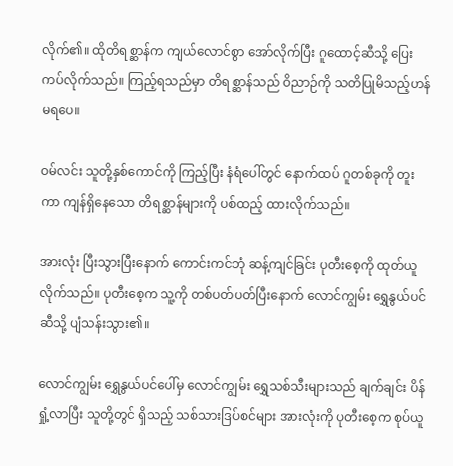လိုက်၏။ ထိုတိရစ္ဆာန်က ကျယ်လောင်စွာ အော်လိုက်ပြီး ဂူထောင့်ဆီသို့ ပြေးကပ်လိုက်သည်။ ကြည့်ရသည်မှာ တိရစ္ဆာန်သည် ဝိညာဉ်ကို သတိပြုမိသည့်ဟန် မရပေ။

ဝမ်လင်း သူတို့နှစ်ကောင်ကို ကြည့်ပြီး နံရံပေါ်တွင် နောက်ထပ် ဂူတစ်ခုကို တူးကာ ကျန်ရှိနေသော တိရစ္ဆာန်များကို ပစ်ထည့် ထားလိုက်သည်။

အားလုံး ပြီးသွားပြီးနောက် ကောင်းကင်ဘုံ ဆန့်ကျင်ခြင်း ပုတီးစေ့ကို ထုတ်ယူလိုက်သည်။ ပုတီးစေ့က သူ့ကို တစ်ပတ်ပတ်ပြီးနောက် လောင်ကျွမ်း ရွှေနွယ်ပင် ဆီသို့ ပျံသန်းသွား၏။

လောင်ကျွမ်း ရွှေနွယ်ပင်ပေါ်မှ လောင်ကျွမ်း ရွှေသစ်သီးများသည် ချက်ချင်း ပိန်ရှုံ့လာပြီး သူတို့တွင် ရှိသည့် သစ်သားဒြပ်စင်များ အားလုံးကို ပုတီးစေ့က စုပ်ယူ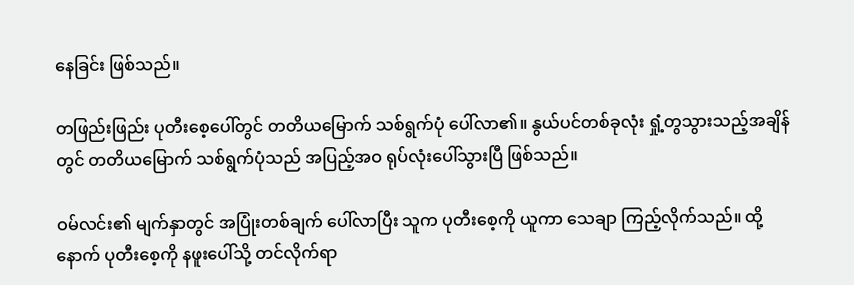နေခြင်း ဖြစ်သည်။

တဖြည်းဖြည်း ပုတီးစေ့ပေါ်တွင် တတိယမြောက် သစ်ရွက်ပုံ ပေါ်လာ၏။ နွယ်ပင်တစ်ခုလုံး ရှုံ့တွသွားသည့်အချိန်တွင် တတိယမြောက် သစ်ရွက်ပုံသည် အပြည့်အဝ ရုပ်လုံးပေါ်သွားပြီ ဖြစ်သည်။

ဝမ်လင်း၏ မျက်နှာတွင် အပြုံးတစ်ချက် ပေါ်လာပြီး သူက ပုတီးစေ့ကို ယူကာ သေချာ ကြည့်လိုက်သည်။ ထို့နောက် ပုတီးစေ့ကို နဖူးပေါ်သို့ တင်လိုက်ရာ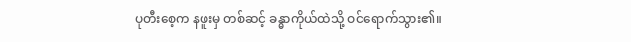ပုတီးစေ့က နဖူးမှ တစ်ဆင့် ခန္ဓာကိုယ်ထဲသို့ ဝင်ရောက်သွား၏။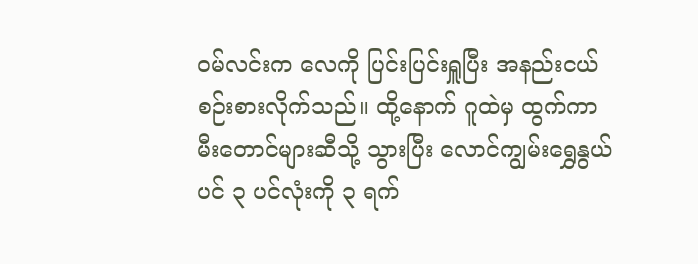ဝမ်လင်းက လေကို ပြင်းပြင်းရှူပြီး အနည်းငယ် စဉ်းစားလိုက်သည်။ ထို့နောက် ဂူထဲမှ ထွက်ကာ မီးတောင်များဆီသို့ သွားပြီး လောင်ကျွမ်းရွှေနွယ်ပင် ၃ ပင်လုံးကို ၃ ရက်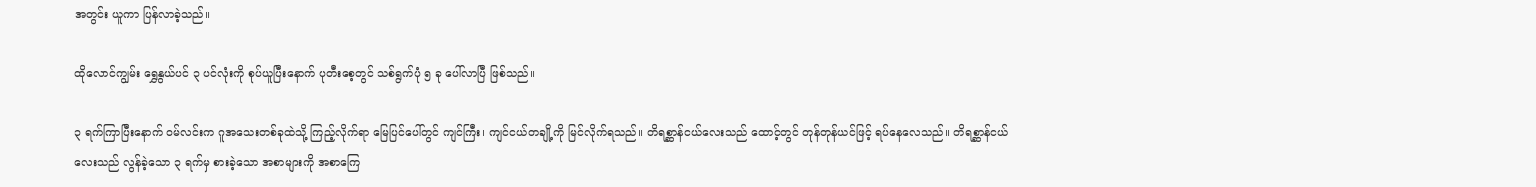အတွင်း ယူကာ ပြန်လာခဲ့သည်။

ထိုလောင်ကျွမ်း ရွှေနွယ်ပင် ၃ ပင်လုံးကို စုပ်ယူပြီးနောက် ပုတီးစေ့တွင် သစ်ရွက်ပုံ ၅ ခု ပေါ်လာပြီ ဖြစ်သည်။

၃ ရက်ကြာပြီးနောက် ဝမ်လင်းက ဂူအသေးတစ်ခုထဲသို့ ကြည့်လိုက်ရာ မြေပြင်ပေါ်တွင် ကျင်ကြီး၊ ကျင်ငယ်တချို့ကို မြင်လိုက်ရသည်။ တိရစ္ဆာန်ငယ်လေးသည် ထောင့်တွင် တုန်တုန်ယင်ဖြင့် ရပ်နေလေသည်။ တိရစ္ဆာန်ငယ်လေးသည် လွန်ခဲ့သော ၃ ရက်မှ စားခဲ့သော အစာများကို အစာကြေ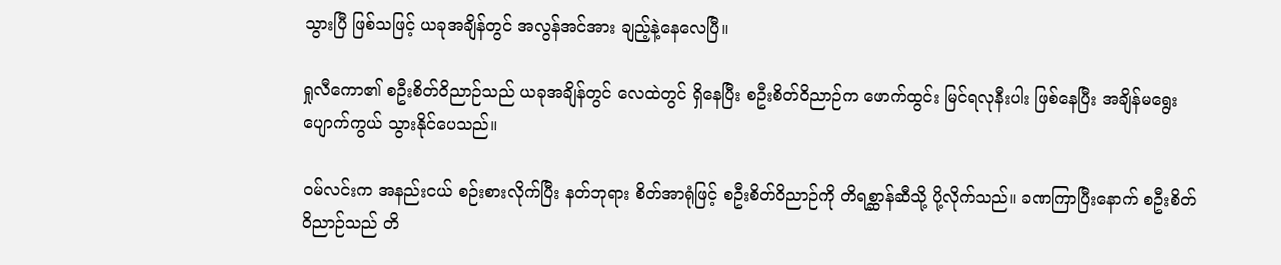သွားပြီ ဖြစ်သဖြင့် ယခုအချိန်တွင် အလွန်အင်အား ချည့်နဲ့နေလေပြီ။

ရှုလီကော၏ စဦးစိတ်ဝိညာဉ်သည် ယခုအချိန်တွင် လေထဲတွင် ရှိနေပြီး စဦးစိတ်ဝိညာဉ်က ဖောက်ထွင်း မြင်ရလုနီးပါး ဖြစ်နေပြီး အချိန်မရွေး ပျောက်ကွယ် သွားနိုင်ပေသည်။

ဝမ်လင်းက အနည်းငယ် စဉ်းစားလိုက်ပြီး နတ်ဘုရား စိတ်အာရုံဖြင့် စဦးစိတ်ဝိညာဉ်ကို တိရစ္ဆာန်ဆီသို့ ပို့လိုက်သည်။ ခဏကြာပြီး‌နောက် စဦးစိတ်ဝိညာဉ်သည် တိ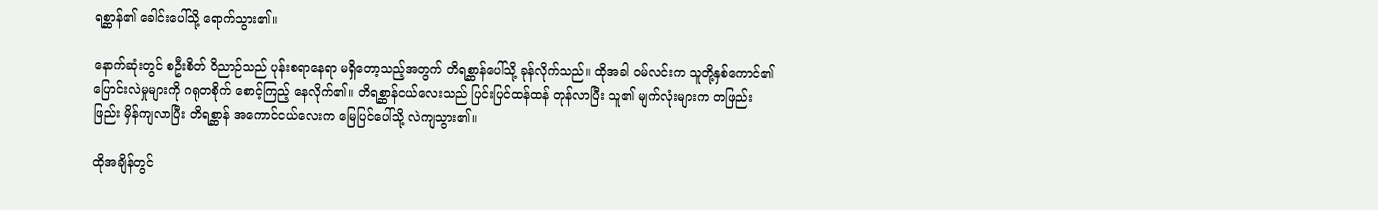ရစ္ဆာန်၏ ခေါင်းပေါ်သို့ ရောက်သွား၏။

နောက်ဆုံးတွင် စဦးစိတ် ဝိညာဉ်သည် ပုန်းစရာနေရာ မရှိတော့သည့်အတွက် တိရစ္ဆာန်ပေါ်သို့ ခုန်လိုက်သည်။ ထိုအခါ ဝမ်လင်းက သူတို့နှစ်ကောင်၏ ပြောင်းလဲမှုများကို ဂရုတစိုက် စောင့်ကြည့် နေလိုက်၏။ တိရစ္ဆာန်ငယ်လေးသည် ပြင်းပြင်ထန်ထန် တုန်လာပြီး သူ၏ မျက်လုံးများက တဖြည်းဖြည်း မှိန်ကျလာပြီး တိရစ္ဆာန် အကောင်ငယ်လေးက မြေပြင်ပေါ်သို့ လဲကျသွား၏။

ထိုအချိန်တွင်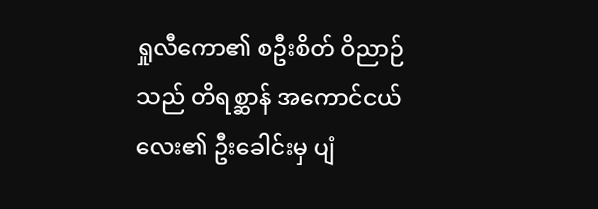ရှုလီကော၏ စဦးစိတ် ဝိညာဉ်သည် တိရစ္ဆာန် အကောင်ငယ်လေး၏ ဦးခေါင်းမှ ပျံ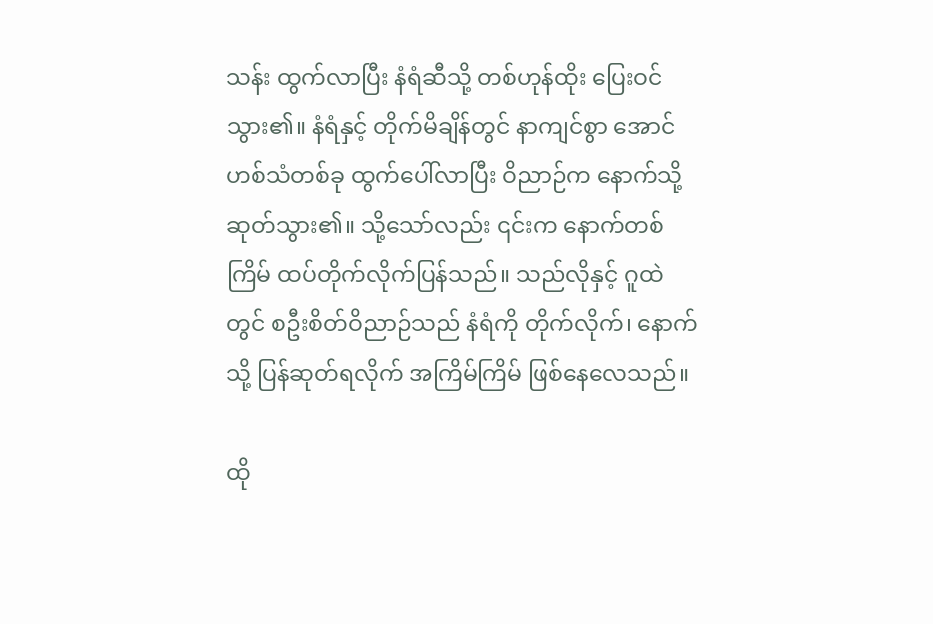သန်း ထွက်လာပြီး နံရံဆီသို့ တစ်ဟုန်ထိုး ပြေးဝင်သွား၏။ နံရံနှင့် တိုက်မိချိန်တွင် နာကျင်စွာ အောင်ဟစ်သံတစ်ခု ထွက်ပေါ်လာပြီး ဝိညာဉ်က နောက်သို့ ဆုတ်သွား၏။ သို့သော်လည်း ၎င်းက နောက်တစ်ကြိမ် ထပ်တိုက်လိုက်ပြန်သည်။ သည်လိုနှင့် ဂူထဲတွင် စဦးစိတ်ဝိညာဉ်သည် နံရံကို တိုက်လိုက်၊ နောက်သို့ ပြန်ဆုတ်ရလိုက် အကြိမ်ကြိမ် ဖြစ်နေလေသည်။

ထို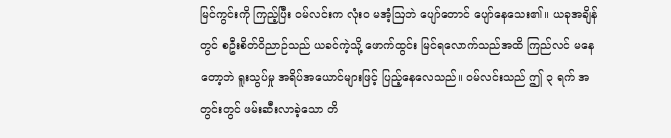မြင်ကွင်းကို ကြည့်ပြီး ဝမ်လင်းက လုံးဝ မအံ့ဩဘဲ ပျော်တောင် ပျော်နေသေး၏။ ယခုအချိန်တွင် စဦးစိတ်ဝိညာဉ်သည် ယခင်ကဲ့သို့ ဖောက်ထွင်း မြင်ရလောက်သည်အထိ ကြည်လင် မနေတော့ဘဲ ရူးသွပ်မှု အရိပ်အယောင်များဖြင့် ပြည့်နေလေသည်။ ဝမ်လင်းသည် ဤ ၃ ရက် အတွင်းတွင် ဖမ်းဆီးလာခဲ့သော တိ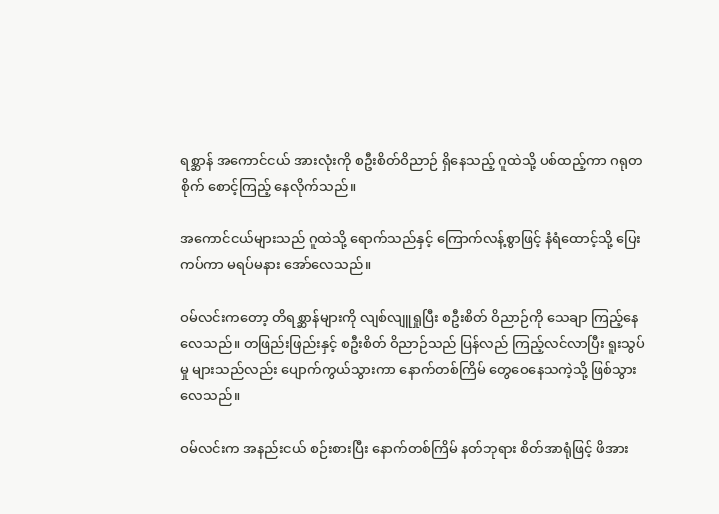ရစ္ဆာန် အကောင်ငယ် အားလုံးကို စဦးစိတ်ဝိညာဉ် ရှိနေသည့် ဂူထဲသို့ ပစ်ထည့်ကာ ဂရုတစိုက် စောင့်ကြည့် နေလိုက်သည်။

အကောင်ငယ်များသည် ဂူထဲသို့ ရောက်သည်နှင့် ကြောက်လန့်စွာဖြင့် နံရံထောင့်သို့ ပြေးကပ်ကာ မရပ်မနား အော်လေသည်။

ဝမ်လင်းကတော့ တိရစ္ဆာန်များကို လျစ်လျူရှုပြီး စဦးစိတ် ဝိညာဉ်ကို သေချာ ကြည့်နေလေသည်။ တဖြည်းဖြည်းနှင့် စဦးစိတ် ဝိညာဉ်သည် ပြန်လည် ကြည့်လင်လာပြီး ရူးသွပ်မှု များသည်လည်း ပျောက်ကွယ်သွားကာ နောက်တစ်ကြိမ် တွေဝေနေသကဲ့သို့ ဖြစ်သွားလေသည်။

ဝမ်လင်းက အနည်းငယ် စဉ်းစားပြီး နောက်တစ်ကြိမ် နတ်ဘုရား စိတ်အာရုံဖြင့် ဖိအား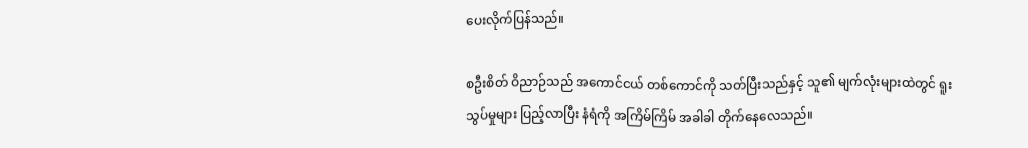ပေးလိုက်ပြန်သည်။

စဦးစိတ် ဝိညာဉ်သည် အကောင်ငယ် တစ်ကောင်ကို သတ်ပြီးသည်နှင့် သူ၏ မျက်လုံးများထဲတွင် ရူးသွပ်မှုများ ပြည့်လာပြီး နံရံကို အကြိမ်ကြိမ် အခါခါ တိုက်နေလေသည်။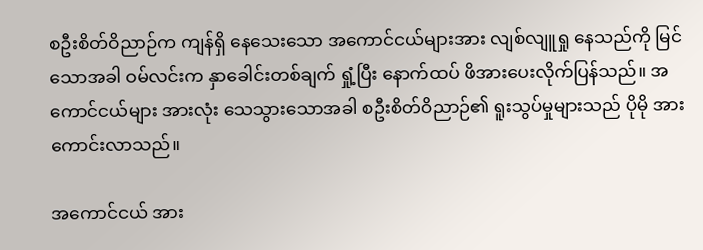စဦးစိတ်ဝိညာဉ်က ကျန်ရှိ နေသေးသော အကောင်ငယ်များအား လျစ်လျူရှု နေသည်ကို မြင်သောအခါ ဝမ်လင်းက နှာခေါင်းတစ်ချက် ရှုံ့ပြီး နောက်ထပ် ဖိအားပေးလိုက်ပြန်သည်။ အကောင်ငယ်များ အားလုံး သေသွားသောအခါ စဦးစိတ်ဝိညာဉ်၏ ရူးသွပ်မှုများသည် ပိုမို အားကောင်းလာသည်။

အကောင်ငယ် အား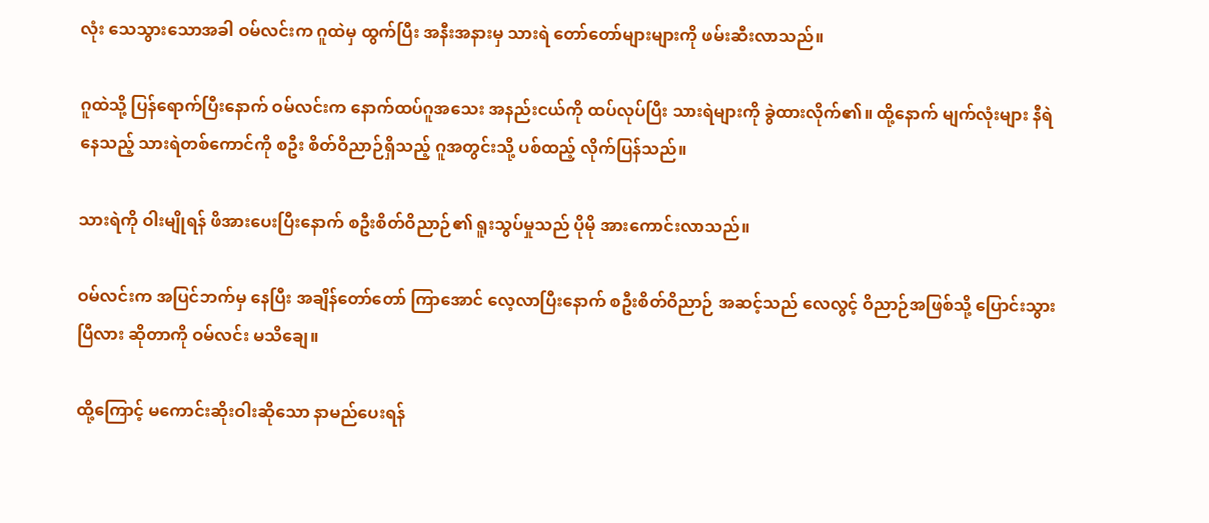လုံး သေသွားသောအခါ ဝမ်လင်းက ဂူထဲမှ ထွက်ပြီး အနီးအနားမှ သားရဲ တော်တော်များများကို ဖမ်းဆီးလာသည်။

ဂူထဲသို့ ပြန်ရောက်ပြီးနောက် ဝမ်လင်းက နောက်ထပ်ဂူအသေး အနည်းငယ်ကို ထပ်လုပ်ပြီး သားရဲများကို ခွဲထားလိုက်၏။ ထို့နောက် မျက်လုံးများ နီရဲနေသည့် သားရဲတစ်ကောင်ကို စဦး စိတ်ဝိညာဉ်ရှိသည့် ဂူအတွင်းသို့ ပစ်ထည့် လိုက်ပြန်သည်။

သားရဲကို ဝါးမျိုရန် ဖိအားပေးပြီးနောက် စဦးစိတ်ဝိညာဉ်၏ ရူးသွပ်မှုသည် ပိုမို အားကောင်းလာသည်။

ဝမ်လင်းက အပြင်ဘက်မှ နေပြီး အချိန်တော်တော် ကြာအောင် လေ့လာပြီးနောက် စဦးစိတ်ဝိညာဉ် အဆင့်သည် လေလွင့် ဝိညာဉ်အဖြစ်သို့ ပြောင်းသွားပြီလား ဆိုတာကို ဝမ်လင်း မသိချေ။

ထို့ကြောင့် မကောင်းဆိုးဝါးဆိုသော နာမည်ပေးရန်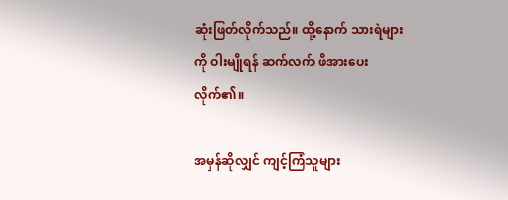ဆုံးဖြတ်လိုက်သည်။ ထို့နောက် သားရဲများကို ဝါးမျိုရန် ဆက်လက် ဖိအားပေးလိုက်၏။

အမှန်ဆိုလျှင် ကျင့်ကြံသူများ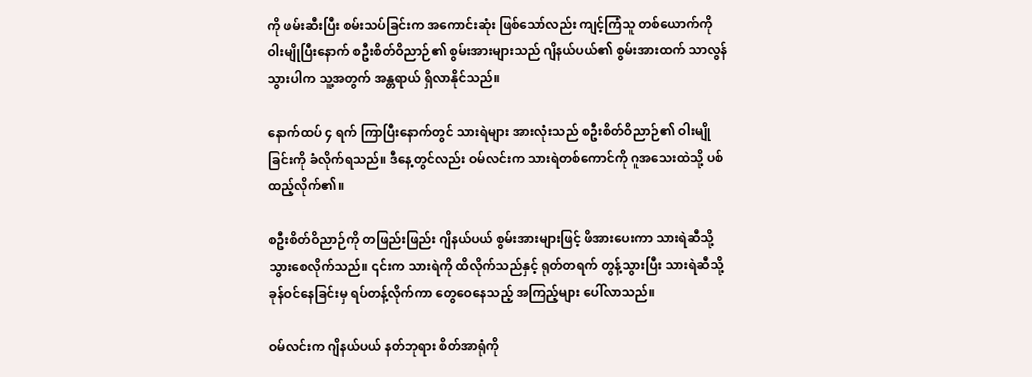ကို ဖမ်းဆီးပြီး စမ်းသပ်ခြင်းက အကောင်းဆုံး ဖြစ်သော်လည်း ကျင့်ကြံသူ တစ်ယောက်ကို ဝါးမျိုပြီးနောက် စဦးစိတ်ဝိညာဉ်၏ စွမ်းအားများသည် ဂျိနယ်ပယ်၏ စွမ်းအားထက် သာလွန်သွားပါက သူ့အတွက် အန္တရာယ် ရှိလာနိုင်သည်။

နောက်ထပ် ၄ ရက် ကြာပြီးနောက်တွင် သားရဲများ အားလုံးသည် စဦးစိတ်ဝိညာဉ်၏ ဝါးမျိုခြင်းကို ခံလိုက်ရသည်။ ဒီနေ့တွင်လည်း ဝမ်လင်းက သားရဲတစ်ကောင်ကို ဂူအသေးထဲသို့ ပစ်ထည့်လိုက်၏။

စဦးစိတ်ဝိညာဉ်ကို တဖြည်းဖြည်း ဂျိနယ်ပယ် စွမ်းအားများဖြင့် ဖိအားပေးကာ သားရဲဆီသို့ သွားစေလိုက်သည်။ ၎င်းက သားရဲကို ထိလိုက်သည်နှင့် ရုတ်တရက် တွန့်သွားပြီး သားရဲဆီသို့ ခုန်ဝင်နေခြင်းမှ ရပ်တန့်လိုက်ကာ တွေဝေနေသည့် အကြည့်များ ပေါ်လာသည်။

ဝမ်လင်းက ဂျိနယ်ပယ် နတ်ဘုရား စိတ်အာရုံကို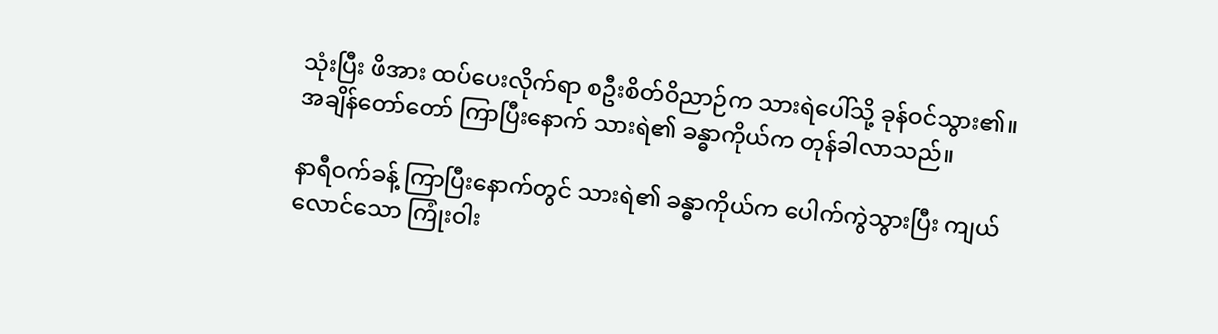သုံးပြီး ဖိအား ထပ်ပေးလိုက်ရာ စဦးစိတ်ဝိညာဉ်က သားရဲပေါ်သို့ ခုန်ဝင်သွား၏။ အချိန်တော်တော် ကြာပြီးနောက် သားရဲ၏ ခန္ဓာကိုယ်က တုန်ခါလာသည်။

နာရီဝက်ခန့် ကြာပြီးနောက်တွင် သားရဲ၏ ခန္ဓာကိုယ်က ပေါက်ကွဲသွားပြီး ကျယ်လောင်သော ကြုံးဝါး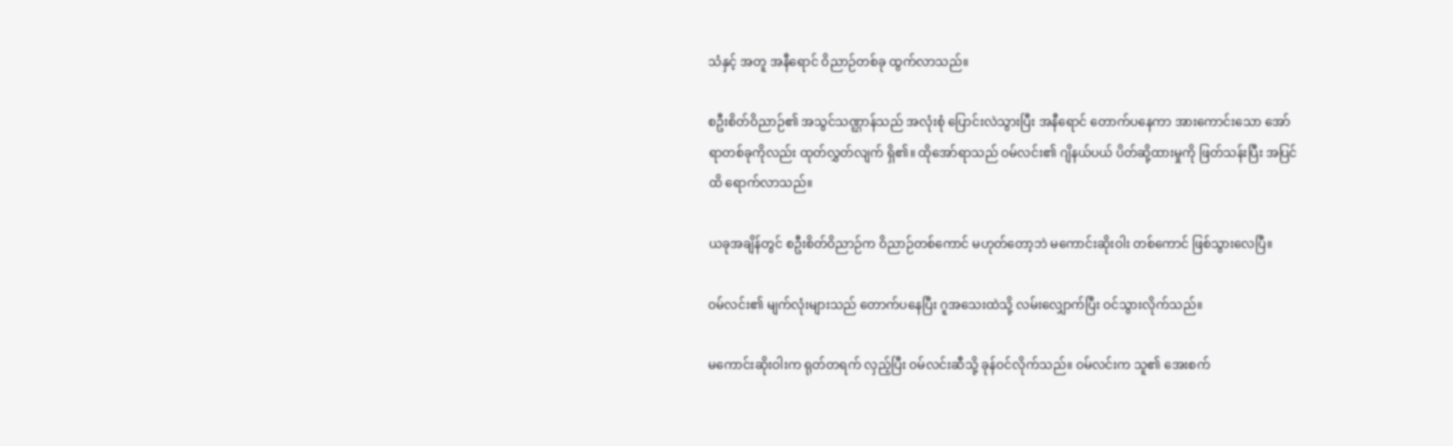သံနှင့် အတူ အနီရောင် ဝိညာဉ်တစ်ခု ထွက်လာသည်။

စဦးစိတ်ဝိညာဉ်၏ အသွင်သဏ္ဌာန်သည် အလုံးစုံ ပြောင်းလဲသွားပြီး အနီရောင် တောက်ပနေကာ အားကောင်းသော အော်ရာတစ်ခုကိုလည်း ထုတ်လွှတ်လျက် ရှိ၏။ ထိုအော်ရာသည် ဝမ်လင်း၏ ဂျိနယ်ပယ် ပိတ်ဆို့ထားမှုကို ဖြတ်သန်းပြီး အပြင်ထိ ရောက်လာသည်။

ယခုအချိန်တွင် စဦးစိတ်ဝိညာဉ်က ဝိညာဉ်တစ်ကောင် မဟုတ်တော့ဘဲ မကောင်းဆိုးဝါး တစ်ကောင် ဖြစ်သွားလေပြီ။

ဝမ်လင်း၏ မျက်လုံးများသည် တောက်ပနေပြီး ဂူအသေးထဲသို့ လမ်းလျှောက်ပြီး ဝင်သွားလိုက်သည်။

မကောင်းဆိုးဝါးက ရုတ်တရက် လှည့်ပြီး ဝမ်လင်းဆီသို့ ခုန်ဝင်လိုက်သည်။ ဝမ်လင်းက သူ၏ အေးစက်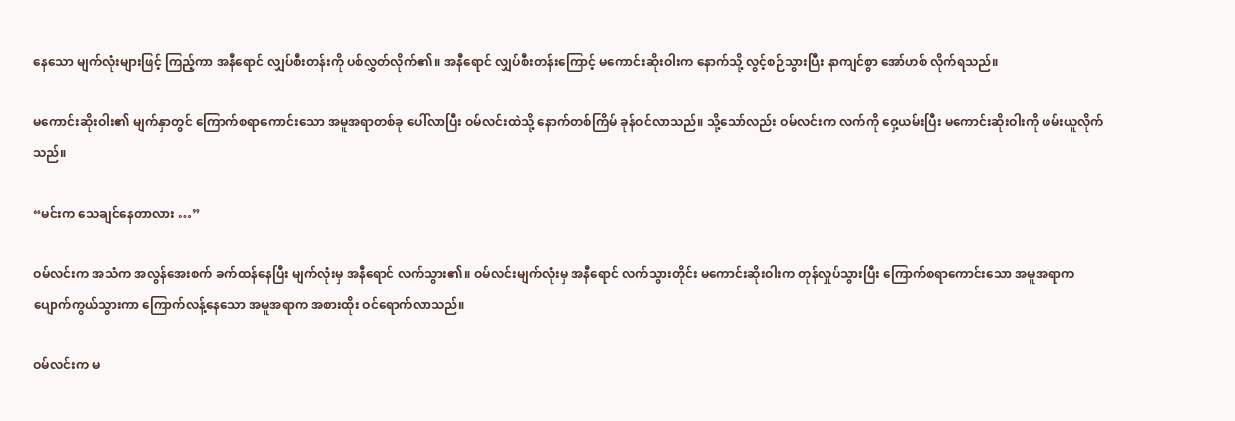နေသော မျက်လုံးများဖြင့် ကြည့်ကာ အနီရောင် လျှပ်စီးတန်းကို ပစ်လွှတ်လိုက်၏။ အနီရောင် လျှပ်စီးတန်းကြောင့် မကောင်းဆိုးဝါးက နောက်သို့ လွင့်စဉ်သွားပြီး နာကျင်စွာ အော်ဟစ် လိုက်ရသည်။

မကောင်းဆိုးဝါး၏ မျက်နှာတွင် ကြောက်စရာကောင်းသော အမူအရာတစ်ခု ပေါ်လာပြီး ဝမ်လင်းထဲသို့ နောက်တစ်ကြိမ် ခုန်ဝင်လာသည်။ သို့သော်လည်း ဝမ်လင်းက လက်ကို ဝှေ့ယမ်းပြီး မကောင်းဆိုးဝါးကို ဖမ်းယူလိုက်သည်။

“မင်းက သေချင်နေတာလား …”

ဝမ်လင်းက အသံက အလွန်အေးစက် ခက်ထန်နေပြီး မျက်လုံးမှ အနီရောင် လက်သွား၏။ ဝမ်လင်းမျက်လုံးမှ အနီရောင် လက်သွားတိုင်း မကောင်းဆိုးဝါးက တုန်လှုပ်သွားပြီး ကြောက်စရာကောင်းသော အမူအရာက ပျောက်ကွယ်သွားကာ ကြောက်လန့်နေသော အမူအရာက အစားထိုး ဝင်ရောက်လာသည်။

ဝမ်လင်းက မ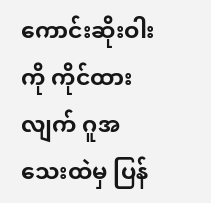ကောင်းဆိုးဝါးကို ကိုင်ထားလျက် ဂူအသေးထဲမှ ပြန်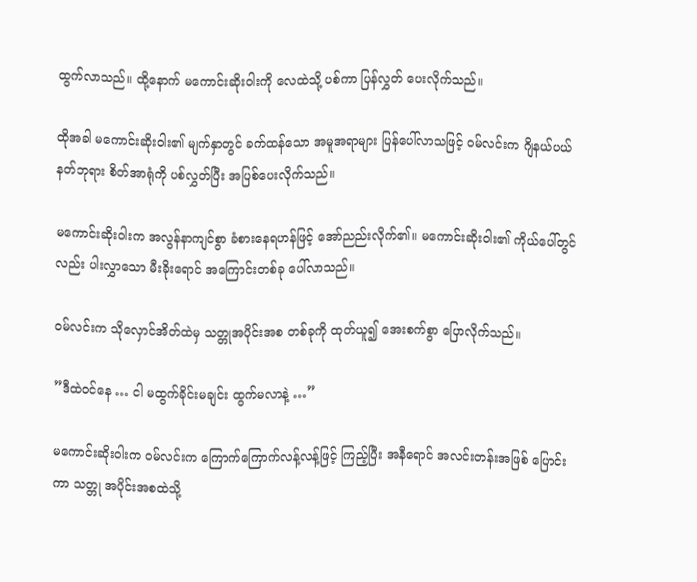ထွက်လာသည်။ ထို့နောက် မကောင်းဆိုးဝါးကို လေထဲသို့ ပစ်ကာ ပြန်လွှတ် ပေးလိုက်သည်။

ထိုအခါ မကောင်းဆိုးဝါး၏ မျက်နှာတွင် ခက်ထန်သော အမူအရာများ ပြန်ပေါ်လာသဖြင့် ဝမ်လင်းက ဂျိနယ်ပယ် နတ်ဘုရား စိတ်အာရုံကို ပစ်လွှတ်ပြီး အပြစ်ပေးလိုက်သည်။

မကောင်းဆိုးဝါးက အလွန်နာကျင်စွာ ခံစားနေရဟန်ဖြင့် အော်ညည်းလိုက်၏။ မကောင်းဆိုးဝါး၏ ကိုယ်ပေါ်တွင်လည်း ပါးလွှာသော မီးခိုးရောင် အကြောင်းတစ်ခု ပေါ်လာသည်။

ဝမ်လင်းက သိုလှောင်အိတ်ထဲမှ သတ္တုအပိုင်းအစ တစ်ခုကို ထုတ်ယူ၍ အေးစက်စွာ ပြောလိုက်သည်။

”ဒီထဲဝင်နေ … ငါ မထွက်ခိုင်းမချင်း ထွက်မလာနဲ့ …”

မကောင်းဆိုးဝါးက ဝမ်လင်းက ကြောက်ကြောက်လန့်လန့်ဖြင့် ကြည့်ပြီး အနီရောင် အလင်းတန်းအဖြစ် ပြောင်းကာ သတ္တု အပိုင်းအစထဲသို့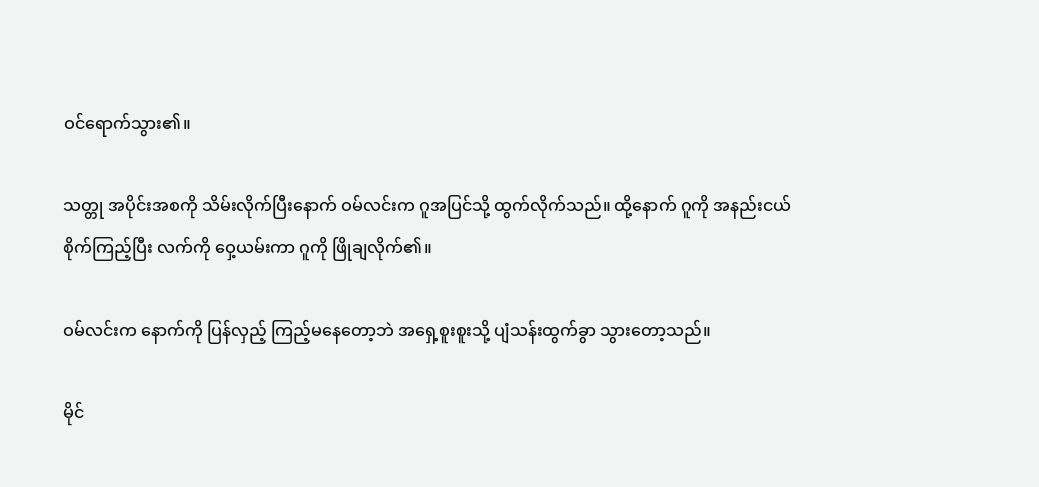ဝင်ရောက်သွား၏။

သတ္တု အပိုင်းအစကို သိမ်းလိုက်ပြီးနောက် ဝမ်လင်းက ဂူအပြင်သို့ ထွက်လိုက်သည်။ ထို့နောက် ဂူကို အနည်းငယ် စိုက်ကြည့်ပြီး လက်ကို ဝှေ့ယမ်းကာ ဂူကို ဖြိုချလိုက်၏။

ဝမ်လင်းက နောက်ကို ပြန်လှည့် ကြည့်မနေတော့ဘဲ အရှေ့စူးစူးသို့ ပျံသန်းထွက်ခွာ သွားတော့သည်။

မိုင်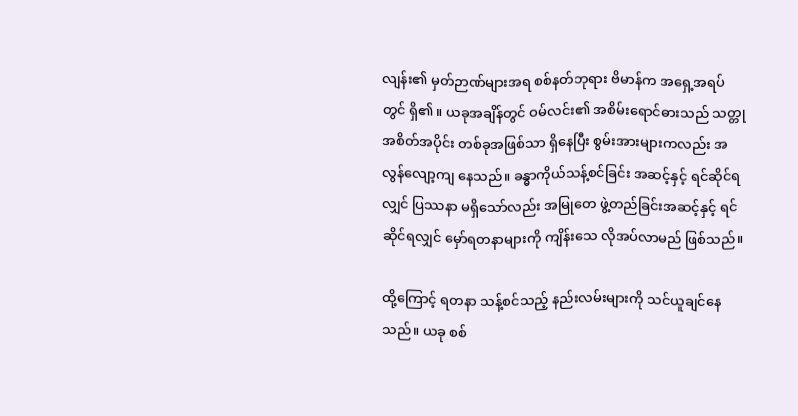လျန်း၏ မှတ်ဉာဏ်များအရ စစ်နတ်ဘုရား ဗိမာန်က အရှေ့အရပ်တွင် ရှိ၏။ ယခုအချိန်တွင် ဝမ်လင်း၏ အစိမ်းရောင်ဓားသည် သတ္တုအစိတ်အပိုင်း တစ်ခုအဖြစ်သာ ရှိနေပြီး စွမ်းအားများကလည်း အလွန်လျော့ကျ နေသည်။ ခန္ဓာကိုယ်သန့်စင်ခြင်း အဆင့်နှင့် ရင်ဆိုင်ရလျှင် ပြဿနာ မရှိသော်လည်း အမြုတေ ဖွဲ့တည်ခြင်းအဆင့်နှင့် ရင်ဆိုင်ရလျှင် မှော်ရတနာများကို ကျိန်းသေ လိုအပ်လာမည် ဖြစ်သည်။

ထို့ကြောင့် ရတနာ သန့်စင်သည့် နည်းလမ်းများကို သင်ယူချင်နေသည်။ ယခု စစ်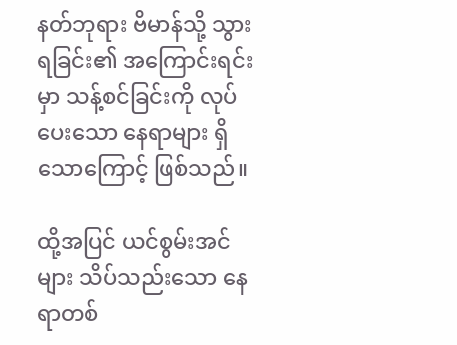နတ်ဘုရား ဗိမာန်သို့ သွားရခြင်း၏ အကြောင်းရင်းမှာ သန့်စင်ခြင်းကို လုပ်ပေးသော နေရာများ ရှိသောကြောင့် ဖြစ်သည်။

ထို့အပြင် ယင်စွမ်းအင်များ သိပ်သည်းသော နေရာတစ်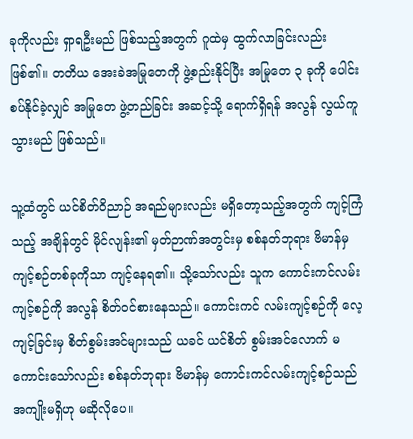ခုကိုလည်း ရှာရဦးမည် ဖြစ်သည့်အတွက် ဂူထဲမှ ထွက်လာခြင်းလည်း ဖြစ်၏။ တတိယ အေးခဲအမြုတေကို ဖွဲ့စည်းနိုင်ပြီး အမြုတေ ၃ ခုကို ပေါင်းစပ်နိုင်ခဲ့လျှင် အမြုတေ ဖွဲ့တည်ခြင်း အဆင့်သို့ ရောက်ရှိရန် အလွန် လွယ်ကူသွားမည် ဖြစ်သည်။

သူ့ထံတွင် ယင်စိတ်ဝိညာဉ် အရည်များလည်း မရှိတော့သည့်အတွက် ကျင့်ကြံသည့် အချိန်တွင် မိုင်လျန်း၏ မှတ်ဉာဏ်အတွင်းမှ စစ်နတ်ဘုရား ဗိမာန်မှ ကျင့်စဉ်တစ်ခုကိုသာ ကျင့်နေရ၏။ သို့သော်လည်း သူက ကောင်းကင်လမ်းကျင့်စဉ်ကို အလွန် စိတ်ဝင်စားနေသည်။ ကောင်းကင် လမ်းကျင့်စဉ်ကို လေ့ကျင့်ခြင်းမှ စိတ်စွမ်းအင်များသည် ယခင် ယင်စိတ် စွမ်းအင်လောက် မကောင်းသော်လည်း စစ်နတ်ဘုရား ဗိမာန်မှ ကောင်းကင်လမ်းကျင့်စဉ်သည် အကျိုးမရှိဟု မဆိုလိုပေ။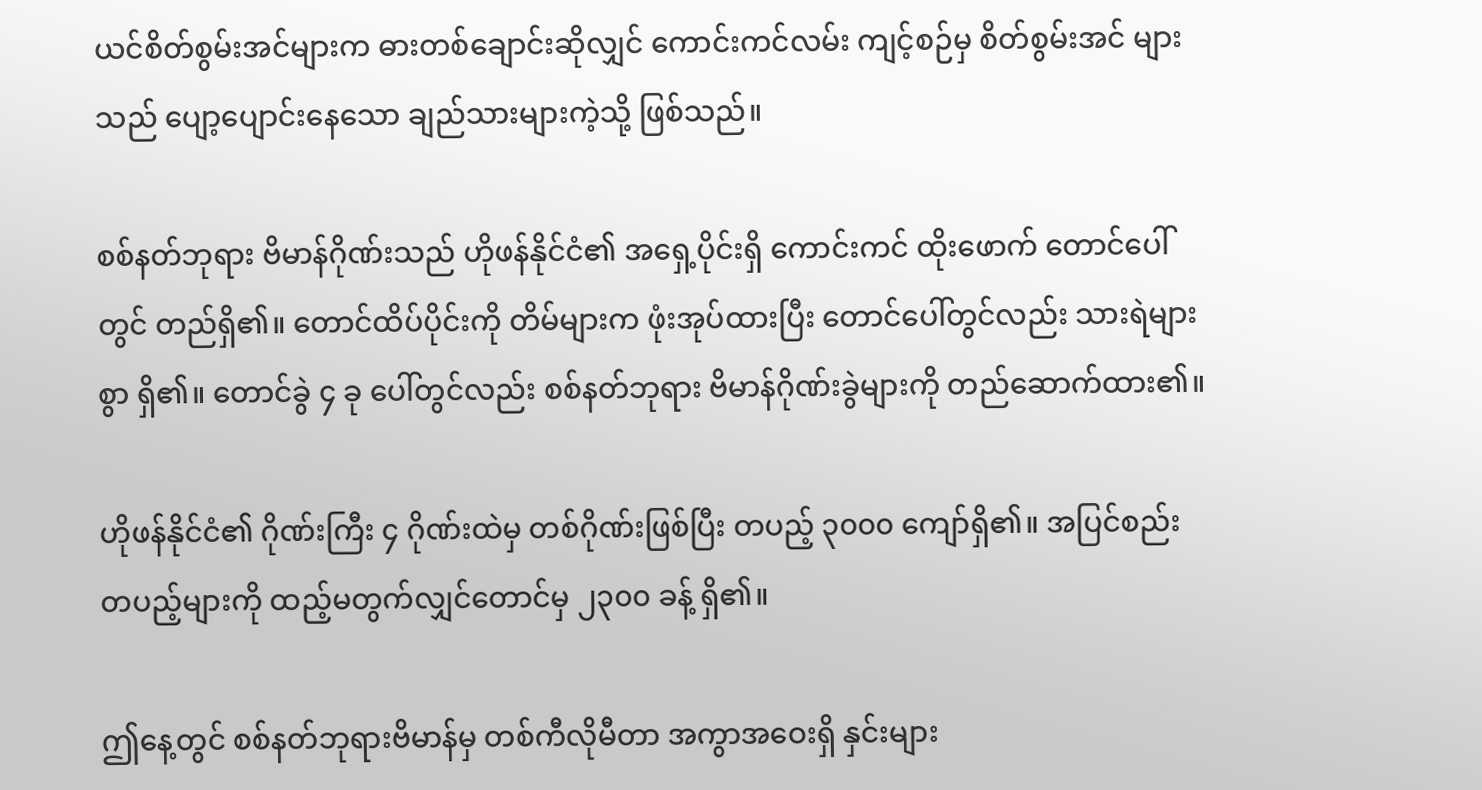ယင်စိတ်စွမ်းအင်များက ဓားတစ်ချောင်းဆိုလျှင် ကောင်းကင်လမ်း ကျင့်စဉ်မှ စိတ်စွမ်းအင် များသည် ပျော့ပျောင်းနေသော ချည်သားများကဲ့သို့ ဖြစ်သည်။

စစ်နတ်ဘုရား ဗိမာန်ဂိုဏ်းသည် ဟိုဖန်နိုင်ငံ၏ အရှေ့ပိုင်းရှိ ကောင်းကင် ထိုးဖောက် တောင်ပေါ်တွင် တည်ရှိ၏။ တောင်ထိပ်ပိုင်းကို တိမ်များက ဖုံးအုပ်ထားပြီး တောင်ပေါ်တွင်လည်း သားရဲများစွာ ရှိ၏။ တောင်ခွဲ ၄ ခု ပေါ်တွင်လည်း စစ်နတ်ဘုရား ဗိမာန်ဂိုဏ်းခွဲများကို တည်ဆောက်ထား၏။

ဟိုဖန်နိုင်ငံ၏ ဂိုဏ်းကြီး ၄ ဂိုဏ်းထဲမှ တစ်ဂိုဏ်းဖြစ်ပြီး တပည့် ၃၀၀၀ ကျော်ရှိ၏။ အပြင်စည်း တပည့်များကို ထည့်မတွက်လျှင်တောင်မှ ၂၃၀၀ ခန့် ရှိ၏။

ဤနေ့တွင် စစ်နတ်ဘုရားဗိမာန်မှ တစ်ကီလိုမီတာ အကွာအဝေးရှိ နှင်းများ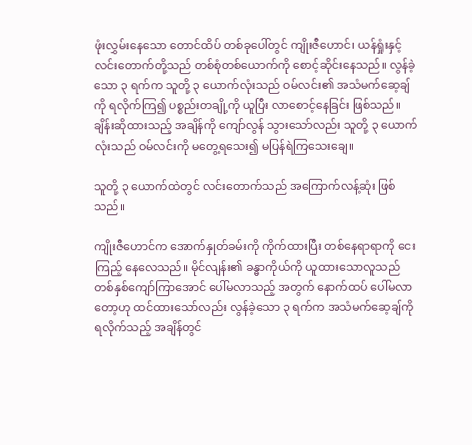ဖုံးလွှမ်းနေသော တောင်ထိပ် တစ်ခုပေါ်တွင် ကျိုးဇီဟောင်၊ ယန်ရှုံးနှင့် လင်းတောက်တို့သည် တစ်စုံတစ်ယောက်ကို စောင့်ဆိုင်းနေသည်။ လွန်ခဲ့သော ၃ ရက်က သူတို့ ၃ ယောက်လုံးသည် ဝမ်လင်း၏ အသံမက်ဆေ့ချ်ကို ရလိုက်ကြ၍ ပစ္စည်းတချို့ကို ယူပြီး လာစောင့်နေခြင်း ဖြစ်သည်။ ချိန်းဆိုထားသည့် အချိန်ကို ကျော်လွန် သွားသော်လည်း သူတို့ ၃ ယောက်လုံးသည် ဝမ်လင်းကို မတွေ့ရသေး၍ မပြန်ရဲကြသေးချေ။

သူတို့ ၃ ယောက်ထဲတွင် လင်းတောက်သည် အကြောက်လန့်ဆုံး ဖြစ်သည်။

ကျိုးဇီဟောင်က အောက်နှုတ်ခမ်းကို ကိုက်ထားပြီး တစ်နေရာရာကို ငေးကြည့် နေလေသည်။ မိုင်လျန်း၏ ခန္ဓာကိုယ်ကို ယူထားသောလူသည် တစ်နှစ်ကျော်ကြာအောင် ပေါ်မလာသည့် အတွက် နောက်ထပ် ပေါ်မလာတော့ဟု ထင်ထားသော်လည်း လွန်ခဲ့သော ၃ ရက်က အသံမက်ဆေ့ချ်ကို ရလိုက်သည့် အချိန်တွင်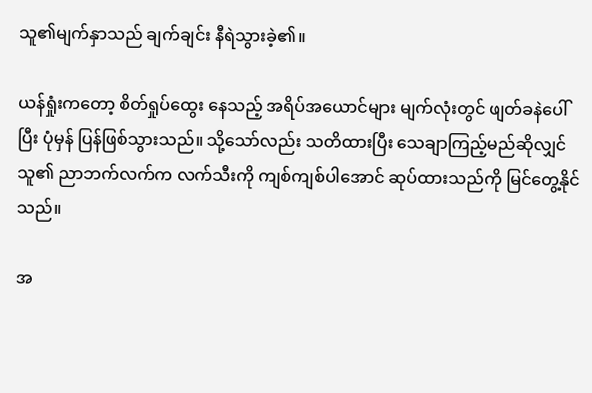သူ၏မျက်နှာသည် ချက်ချင်း နီရဲသွားခဲ့၏။

ယန်ရှုံးကတော့ စိတ်ရှုပ်ထွေး နေသည့် အရိပ်အယောင်များ မျက်လုံးတွင် ဖျတ်ခနဲပေါ်ပြီး ပုံမှန် ပြန်ဖြစ်သွားသည်။ သို့သော်လည်း သတိထားပြီး သေချာကြည့်မည်ဆိုလျှင် သူ၏ ညာဘက်လက်က လက်သီးကို ကျစ်ကျစ်ပါအောင် ဆုပ်ထားသည်ကို မြင်တွေ့နိုင်သည်။

အ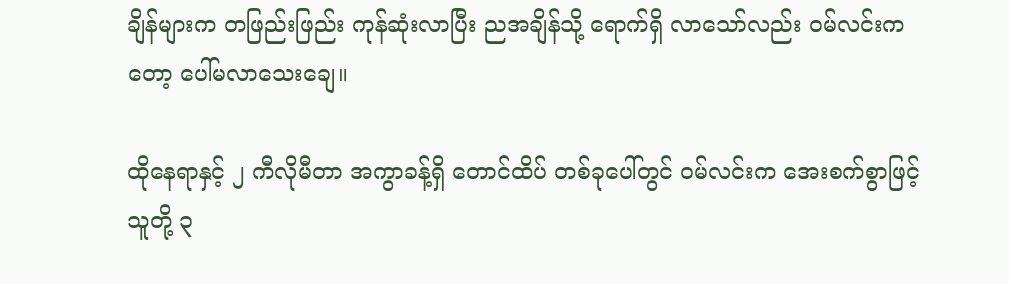ချိန်များက တဖြည်းဖြည်း ကုန်ဆုံးလာပြီး ညအချိန်သို့ ရောက်ရှိ လာသော်လည်း ဝမ်လင်းကတော့ ပေါ်မလာသေးချေ။

ထိုနေရာနှင့် ၂ ကီလိုမီတာ အကွာခန့်ရှိ တောင်ထိပ် တစ်ခုပေါ်တွင် ဝမ်လင်းက အေးစက်စွာဖြင့် သူတို့ ၃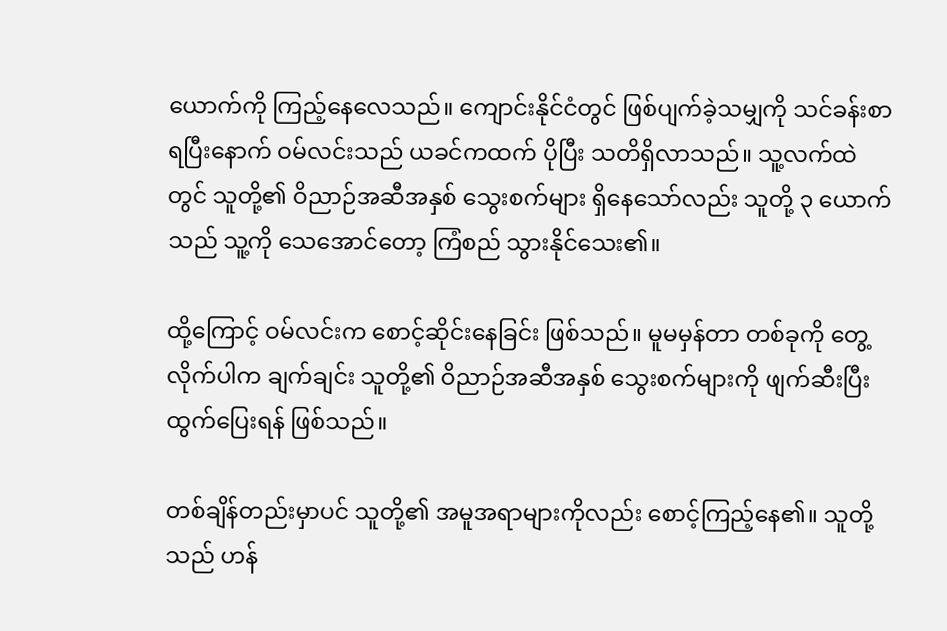ယောက်ကို ကြည့်နေလေသည်။ ကျောင်းနိုင်ငံတွင် ဖြစ်ပျက်ခဲ့သမျှကို သင်ခန်းစာ ရပြီးနောက် ဝမ်လင်းသည် ယခင်ကထက် ပိုပြီး သတိရှိလာသည်။ သူ့လက်ထဲတွင် သူတို့၏ ဝိညာဉ်အဆီအနှစ် သွေးစက်များ ရှိနေသော်လည်း သူတို့ ၃ ယောက်သည် သူ့ကို သေအောင်တော့ ကြံစည် သွားနိုင်သေး၏။

ထို့ကြောင့် ဝမ်လင်းက စောင့်ဆိုင်းနေခြင်း ဖြစ်သည်။ မူမမှန်တာ တစ်ခုကို တွေ့လိုက်ပါက ချက်ချင်း သူတို့၏ ဝိညာဉ်အဆီအနှစ် သွေးစက်များကို ဖျက်ဆီးပြီး ထွက်ပြေးရန် ဖြစ်သည်။

တစ်ချိန်တည်းမှာပင် သူတို့၏ အမူအရာများကိုလည်း စောင့်ကြည့်နေ၏။ သူတို့သည် ဟန်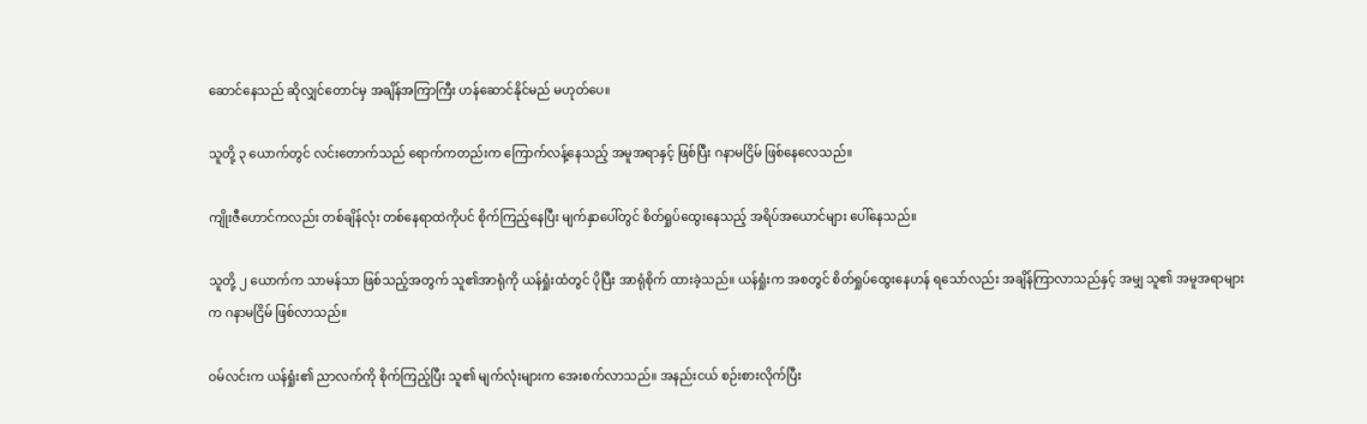ဆောင်နေသည် ဆိုလျှင်တောင်မှ အချိန်အကြာကြီး ဟန်ဆောင်နိုင်မည် မဟုတ်ပေ။

သူတို့ ၃ ယောက်တွင် လင်းတောက်သည် ရောက်ကတည်းက ကြောက်လန့်နေသည့် အမူအရာနှင့် ဖြစ်ပြီး ဂနာမငြိမ် ဖြစ်နေလေသည်။

ကျိုးဇီဟောင်ကလည်း တစ်ချိန်လုံး တစ်နေရာထဲကိုပင် စိုက်ကြည့်နေပြီး မျက်နှာပေါ်တွင် စိတ်ရှုပ်ထွေးနေသည့် အရိပ်အယောင်များ ပေါ်နေသည်။

သူတို့ ၂ ယောက်က သာမန်သာ ဖြစ်သည့်အတွက် သူ၏အာရုံကို ယန်ရှုံးထံတွင် ပိုပြီး အာရုံစိုက် ထားခဲ့သည်။ ယန်ရှုံးက အစတွင် စိတ်ရှုပ်ထွေးနေဟန် ရသော်လည်း အချိန်ကြာလာသည်နှင့် အမျှ သူ၏ အမူအရာများက ဂနာမငြိမ် ဖြစ်လာသည်။

ဝမ်လင်းက ယန်ရှုံး၏ ညာလက်ကို စိုက်ကြည့်ပြီး သူ၏ မျက်လုံးများက အေးစက်လာသည်။ အနည်းငယ် စဉ်းစားလိုက်ပြီး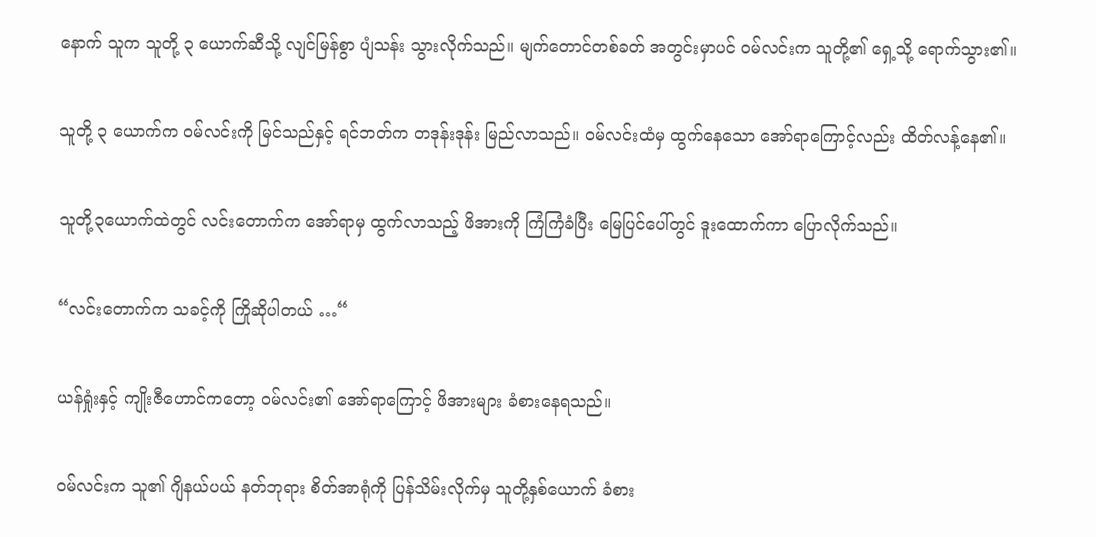နောက် သူက သူတို့ ၃ ယောက်ဆီသို့ လျင်မြန်စွာ ပျံသန်း သွားလိုက်သည်။ မျက်တောင်တစ်ခတ် အတွင်းမှာပင် ဝမ်လင်းက သူတို့၏ ရှေ့သို့ ရောက်သွား၏။

သူတို့ ၃ ယောက်က ဝမ်လင်းကို မြင်သည်နှင့် ရင်ဘတ်က တဒုန်းဒုန်း မြည်လာသည်။ ဝမ်လင်းထံမှ ထွက်နေသော အော်ရာကြောင့်လည်း ထိတ်လန့်နေ၏။

သူတို့၃ယောက်ထဲတွင် လင်းတောက်က အော်ရာမှ ထွက်လာသည့် ဖိအားကို ကြံကြံခံပြီး မြေပြင်ပေါ်တွင် ဒူးထောက်ကာ ပြောလိုက်သည်။

“လင်းတောက်က သခင့်ကို ကြိုဆိုပါတယ် …“

ယန်ရှုံးနှင့် ကျိုးဇီဟောင်ကတော့ ဝမ်လင်း၏ အော်ရာကြောင့် ဖိအားများ ခံစားနေရသည်။

ဝမ်လင်းက သူ၏ ဂျိနယ်ပယ် နတ်ဘုရား စိတ်အာရုံကို ပြန်သိမ်းလိုက်မှ သူတို့နှစ်ယောက် ခံစား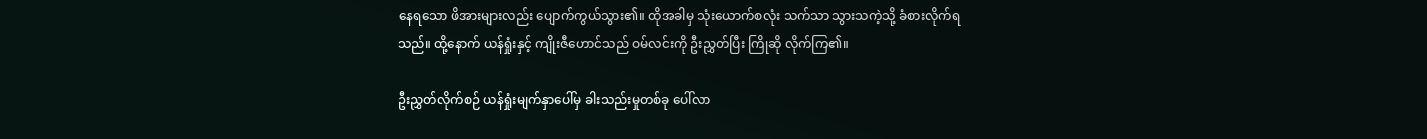နေရသော ဖိအားများလည်း ပျောက်ကွယ်သွား၏။ ထိုအခါမှ သုံးယောက်စလုံး သက်သာ သွားသကဲ့သို့ ခံစားလိုက်ရသည်။ ထို့နောက် ယန်ရှုံးနှင့် ကျိုးဇီဟောင်သည် ဝမ်လင်းကို ဦးညွှတ်ပြီး ကြိုဆို လိုက်ကြ၏။

ဦးညွှတ်လိုက်စဉ် ယန်ရှုံးမျက်နှာပေါ်မှ ခါးသည်းမှုတစ်ခု ပေါ်လာ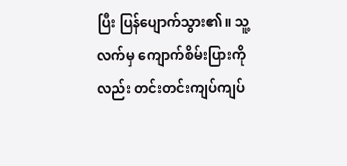ပြီး ပြန်ပျောက်သွား၏။ သူ့လက်မှ ကျောက်စိမ်းပြားကိုလည်း တင်းတင်းကျပ်ကျပ်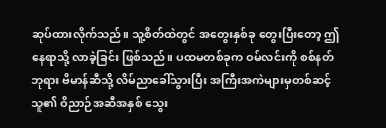ဆုပ်ထားလိုက်သည်။ သူ့စိတ်ထဲတွင် အတွေးနှစ်ခု တွေးပြီးတော့ ဤနေရာသို့ လာခဲ့ခြင်း ဖြစ်သည်။ ပထမတစ်ခုက ဝမ်လင်းကို စစ်နတ်ဘုရား ဗိမာန်ဆီသို့ လိမ်ညာခေါ်သွားပြီး အကြီးအကဲများမှတစ်ဆင့် သူ၏ ဝိညာဉ်အဆီအနှစ် သွေး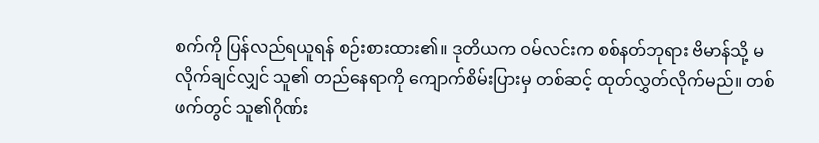စက်ကို ပြန်လည်ရယူရန် စဉ်းစားထား၏။ ဒုတိယက ဝမ်လင်းက စစ်နတ်ဘုရား ဗိမာန်သို့ မလိုက်ချင်လျှင် သူ၏ တည်နေရာကို ကျောက်စိမ်းပြားမှ တစ်ဆင့် ထုတ်လွှတ်လိုက်မည်။ တစ်ဖက်တွင် သူ၏ဂိုဏ်း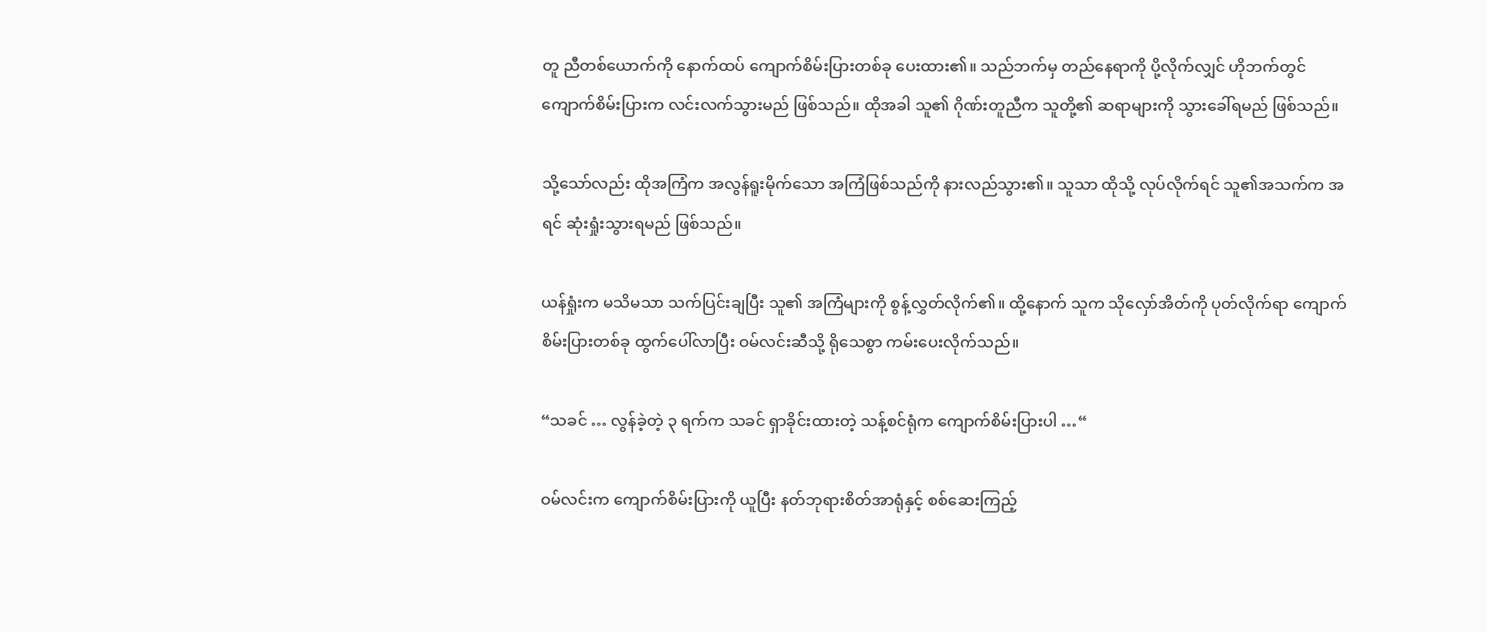တူ ညီတစ်ယောက်ကို နောက်ထပ် ကျောက်စိမ်းပြားတစ်ခု ပေးထား၏။ သည်ဘက်မှ တည်နေရာကို ပို့လိုက်လျှင် ဟိုဘက်တွင် ကျောက်စိမ်းပြားက လင်းလက်သွားမည် ဖြစ်သည်။ ထိုအခါ သူ၏ ဂိုဏ်းတူညီက သူတို့၏ ဆရာများကို သွားခေါ်ရမည် ဖြစ်သည်။

သို့သော်လည်း ထိုအကြံက အလွန်ရူးမိုက်သော အကြံဖြစ်သည်ကို နားလည်သွား၏။ သူသာ ထိုသို့ လုပ်လိုက်ရင် သူ၏အသက်က အရင် ဆုံးရှုံးသွားရမည် ဖြစ်သည်။

ယန်ရှုံးက မသိမသာ သက်ပြင်းချပြီး သူ၏ အကြံများကို စွန့်လွှတ်လိုက်၏။ ထို့နောက် သူက သိုလှော်အိတ်ကို ပုတ်လိုက်ရာ ကျောက်စိမ်းပြားတစ်ခု ထွက်ပေါ်လာပြီး ဝမ်လင်းဆီသို့ ရိုသေစွာ ကမ်းပေးလိုက်သည်။

“သခင် … လွန်ခဲ့တဲ့ ၃ ရက်က သခင် ရှာခိုင်းထားတဲ့ သန့်စင်ရုံက ကျောက်စိမ်းပြားပါ …“

ဝမ်လင်းက ကျောက်စိမ်းပြားကို ယူပြီး နတ်ဘုရားစိတ်အာရုံနှင့် စစ်ဆေးကြည့်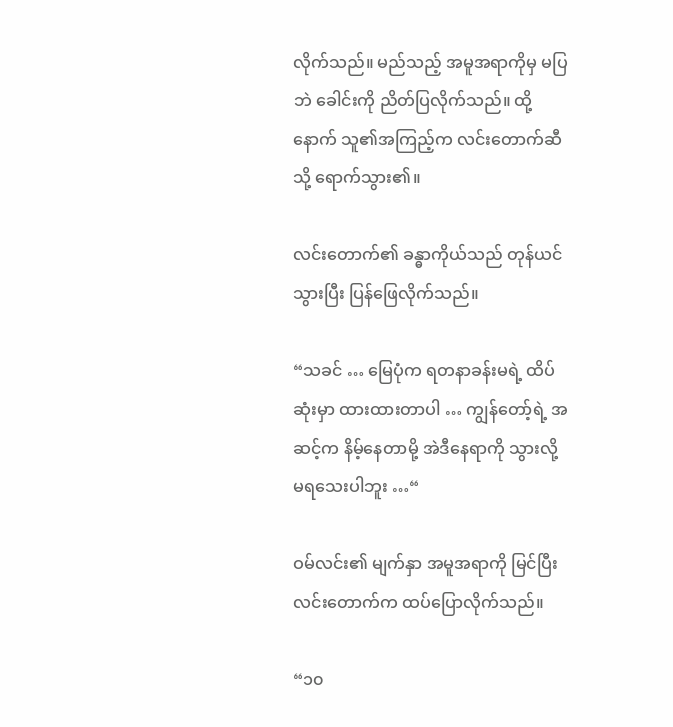လိုက်သည်။ မည်သည့် အမူအရာကိုမှ မပြဘဲ ခေါင်းကို ညိတ်ပြလိုက်သည်။ ထို့နောက် သူ၏အကြည့်က လင်းတောက်ဆီသို့ ရောက်သွား၏။

လင်းတောက်၏ ခန္ဓာကိုယ်သည် တုန်ယင်သွားပြီး ပြန်ဖြေလိုက်သည်။

“သခင် … မြေပုံက ရတနာခန်းမရဲ့ ထိပ်ဆုံးမှာ ထားထားတာပါ … ကျွန်တော့်ရဲ့ အဆင့်က နိမ့်နေတာမို့ အဲဒီနေရာကို သွားလို့ မရသေးပါဘူး …“

ဝမ်လင်း၏ မျက်နှာ အမူအရာကို မြင်ပြီး လင်းတောက်က ထပ်ပြောလိုက်သည်။

“၁၀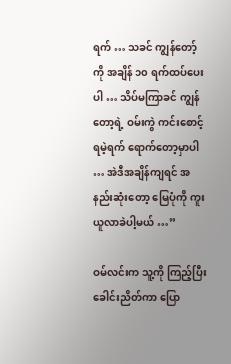ရက် … သခင် ကျွန်တော့်ကို အချိန် ၁၀ ရက်ထပ်ပေးပါ … သိပ်မကြာခင် ကျွန်တော့ရဲ့ ဝမ်းကွဲ ကင်းစောင့်ရမဲ့ရက် ရောက်တော့မှာပါ … အဲဒီအချိန်ကျရင် အနည်းဆုံးတော့ မြေပုံကို ကူးယူလာခဲပါ့မယ် …”

ဝမ်လင်းက သူ့ကို ကြည့်ပြီး ခေါင်းညိတ်ကာ ပြော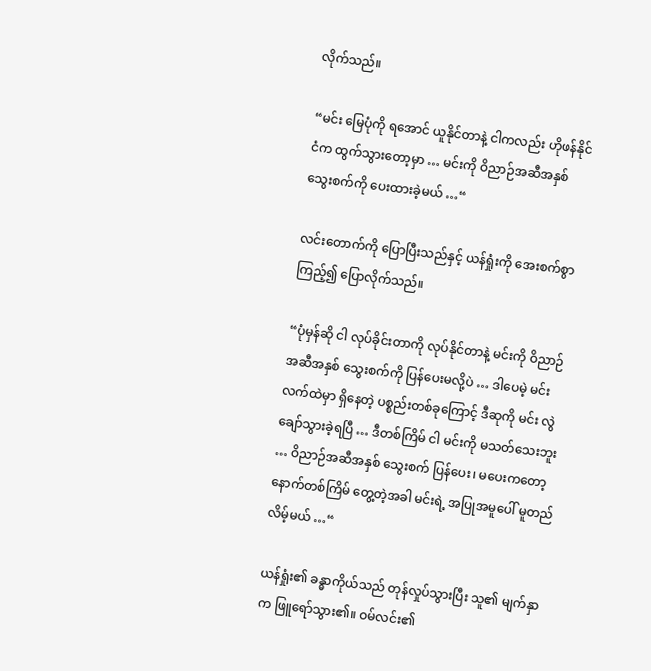လိုက်သည်။

“မင်း မြေပုံကို ရအောင် ယူနိုင်တာနဲ့ ငါကလည်း ဟိုဖန်နိုင်ငံက ထွက်သွားတော့မှာ … မင်းကို ဝိညာဉ်အဆီအနှစ် သွေးစက်ကို ပေးထားခဲ့မယ် …“

လင်းတောက်ကို ပြောပြီးသည်နှင့် ယန်ရှုံးကို အေးစက်စွာ ကြည့်၍ ပြောလိုက်သည်။

“ပုံမှန်ဆို ငါ လုပ်ခိုင်းတာကို လုပ်နိုင်တာနဲ့ မင်းကို ဝိညာဉ်အဆီအနှစ် သွေးစက်ကို ပြန်ပေးမလို့ပဲ … ဒါပေမဲ့ မင်းလက်ထဲမှာ ရှိနေတဲ့ ပစ္စည်းတစ်ခုကြောင့် ဒီဆုကို မင်း လွဲချော်သွားခဲ့ရပြီ … ဒီတစ်ကြိမ် ငါ မင်းကို မသတ်သေးဘူး … ဝိညာဉ်အဆီအနှစ် သွေးစက် ပြန်ပေး၊ မပေးကတော့ နောက်တစ်ကြိမ် တွေ့တဲ့အခါ မင်းရဲ့ အပြုအမူပေါ် မူတည်လိမ့်မယ် …“

ယန်ရှုံး၏ ခန္ဓာကိုယ်သည် တုန်လှုပ်သွားပြီး သူ၏ မျက်နှာက ဖြူရော်သွား၏။ ဝမ်လင်း၏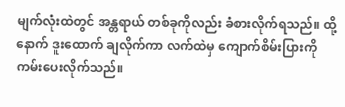မျက်လုံးထဲတွင် အန္တရာယ် တစ်ခုကိုလည်း ခံစားလိုက်ရသည်။ ထို့နောက် ဒူးထောက် ချလိုက်ကာ လက်ထဲမှ ကျောက်စိမ်းပြားကို ကမ်းပေးလိုက်သည်။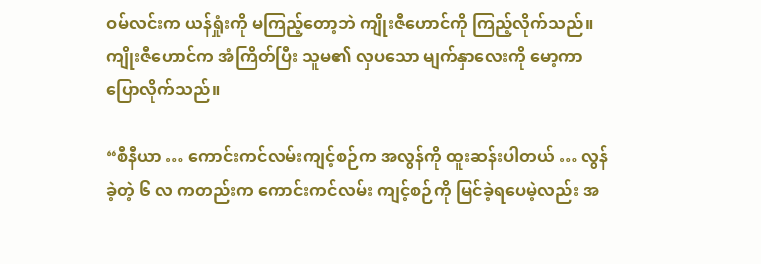ဝမ်လင်းက ယန်ရှုံးကို မကြည့်တော့ဘဲ ကျိုးဇီဟောင်ကို ကြည့်လိုက်သည်။ ကျိုးဇီဟောင်က အံကြိတ်ပြီး သူမ၏ လှပသော မျက်နှာလေးကို မော့ကာ ပြောလိုက်သည်။

“စီနီယာ … ကောင်းကင်လမ်းကျင့်စဉ်က အလွန်ကို ထူးဆန်းပါတယ် … လွန်ခဲ့တဲ့ ၆ လ ကတည်းက ကောင်းကင်လမ်း ကျင့်စဉ်ကို မြင်ခဲ့ရပေမဲ့လည်း အ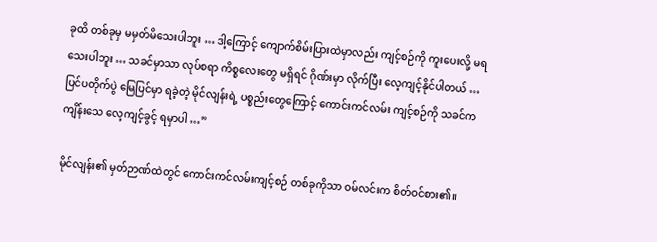ခုထိ တစ်ခုမှ မမှတ်မိသေးပါဘူး … ဒါ့ကြောင့် ကျောက်စိမ်းပြားထဲမှာလည်း ကျင့်စဉ်ကို ကူးပေးလို့ မရသေးပါဘူး … သခင်မှာသာ လုပ်စရာ ကိစ္စလေးတွေ မရှိရင် ဂိုဏ်းမှာ လိုက်ပြီး လေ့ကျင့်နိုင်ပါတယ် … ပြင်ပတိုက်ပွဲ မြေပြင်မှာ ရခဲ့တဲ့ မိုင်လျန်းရဲ့ ပစ္စည်းတွေကြောင့် ကောင်းကင်လမ်း ကျင့်စဉ်ကို သခင်က ကျိန်းသေ လေ့ကျင့်ခွင့် ရမှာပါ …”

မိုင်လျန်း၏ မှတ်ဉာဏ်ထဲတွင် ကောင်းကင်လမ်းကျင့်စဉ် တစ်ခုကိုသာ ဝမ်လင်းက စိတ်ဝင်စား၏။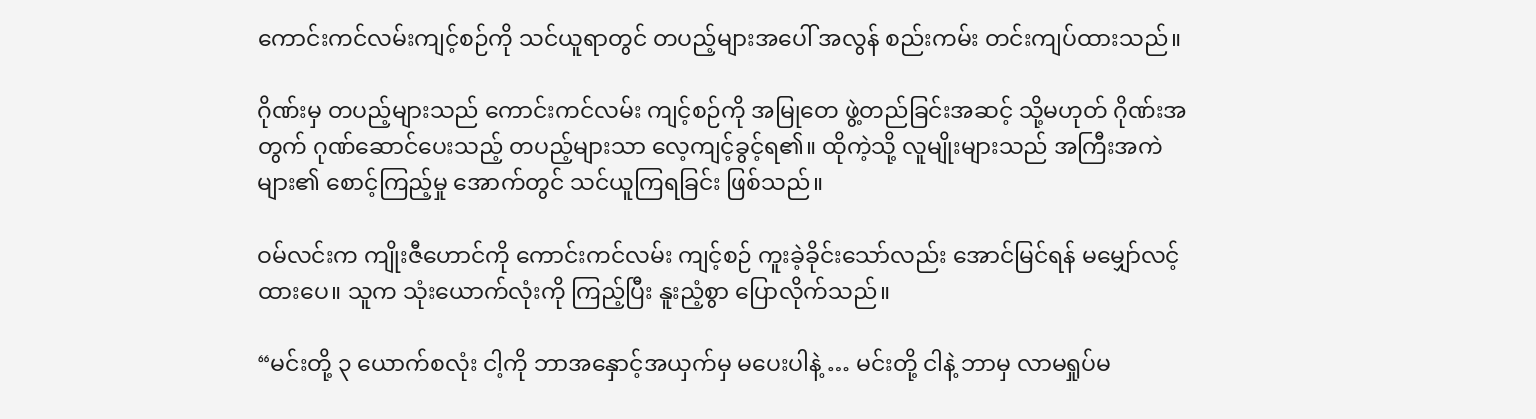ကောင်းကင်လမ်းကျင့်စဉ်ကို သင်ယူရာတွင် တပည့်များအပေါ် အလွန် စည်းကမ်း တင်းကျပ်ထားသည်။

ဂိုဏ်းမှ တပည့်များသည် ကောင်းကင်လမ်း ကျင့်စဉ်ကို အမြုတေ ဖွဲ့တည်ခြင်းအဆင့် သို့မဟုတ် ဂိုဏ်းအတွက် ဂုဏ်ဆောင်ပေးသည့် တပည့်များသာ လေ့ကျင့်ခွင့်ရ၏။ ထိုကဲ့သို့ လူမျိုးများသည် အကြီးအကဲများ၏ စောင့်ကြည့်မှု အောက်တွင် သင်ယူကြရခြင်း ဖြစ်သည်။

ဝမ်လင်းက ကျိုးဇီဟောင်ကို ကောင်းကင်လမ်း ကျင့်စဉ် ကူးခဲ့ခိုင်းသော်လည်း အောင်မြင်ရန် မမျှော်လင့်ထားပေ။ သူက သုံးယောက်လုံးကို ကြည့်ပြီး နူးညံ့စွာ ပြောလိုက်သည်။

“မင်းတို့ ၃ ယောက်စလုံး ငါ့ကို ဘာအနှောင့်အယှက်မှ မပေးပါနဲ့ … မင်းတို့ ငါနဲ့ ဘာမှ လာမရှုပ်မ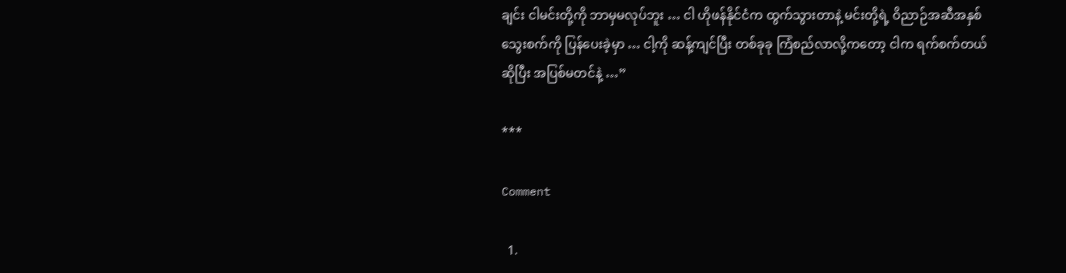ချင်း ငါမင်းတို့ကို ဘာမှမလုပ်ဘူး … ငါ ဟိုဖန်နိုင်ငံက ထွက်သွားတာနဲ့ မင်းတို့ရဲ့ ဝိညာဉ်အဆီအနှစ် သွေးစက်ကို ပြန်ပေးခဲ့မှာ … ငါ့ကို ဆန့်ကျင်ပြီး တစ်ခုခု ကြံစည်လာလို့ကတော့ ငါက ရက်စက်တယ်ဆိုပြီး အပြစ်မတင်နဲ့ …”

***

Comment

  1.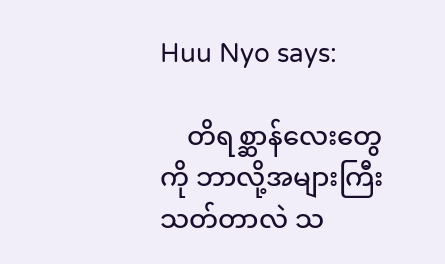Huu Nyo says:

    တိရစ္ဆာန်လေးတွေကို ဘာလို့အများကြီးသတ်တာလဲ သ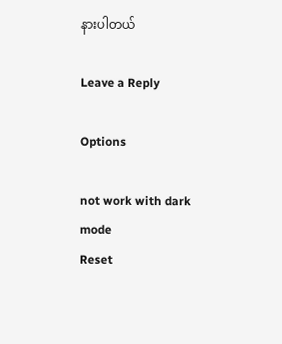နားပါတယ်

Leave a Reply

Options

not work with dark mode
Reset